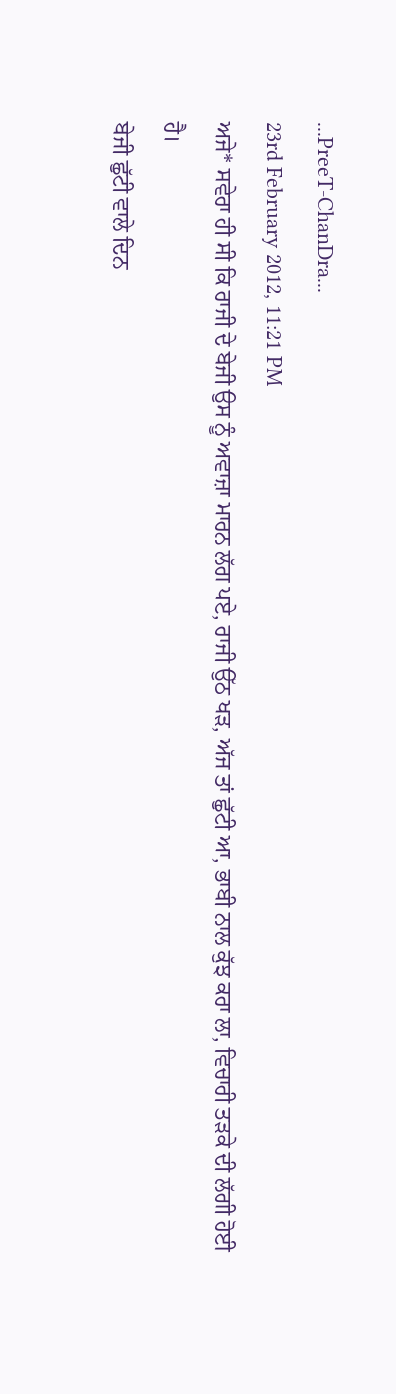...PreeT-ChanDra...
23rd February 2012, 11:21 PM
ਅਜੇ* ਸਵੇਰਾ ਹੀ ਸੀ ਕਿ ਰਾਜੀ ਦੇ ਬੇਜੀ ਉਸ ਨੂੰ ਅਵਾਜ਼ਾ ਮਾਰਨ ਲੱਗ ਪਏ, ਰਾਜੀ ਉੱਠ ਖੜ, ਅੱਜ ਤਾਂ ਛੁੱਟੀ ਆ, ਭਾਬੀ ਨਾਲ ਕੁੱਝ ਕਰਾ ਲਾ, ਵਿਚਾਰੀ ਤੜਕੇ ਦੀ ਲੱਗੀ ਹੋਈ ਹੈ।
ਬੇਜੀ ਛੁੱਟੀ ਵਾਲੇ ਦਿਨ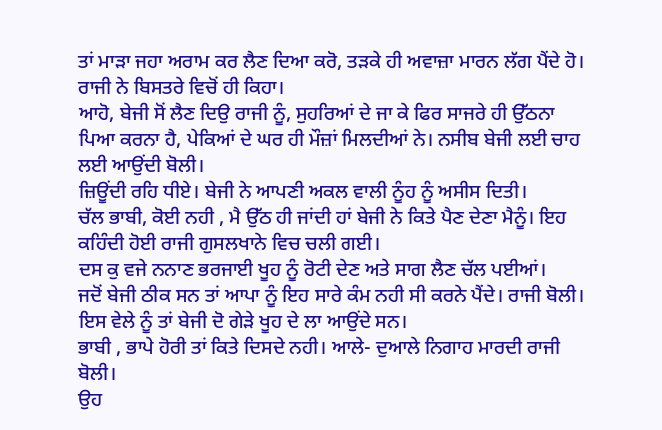ਤਾਂ ਮਾੜਾ ਜਹਾ ਅਰਾਮ ਕਰ ਲੈਣ ਦਿਆ ਕਰੋ, ਤੜਕੇ ਹੀ ਅਵਾਜ਼ਾ ਮਾਰਨ ਲੱਗ ਪੈਂਦੇ ਹੋ। ਰਾਜੀ ਨੇ ਬਿਸਤਰੇ ਵਿਚੋਂ ਹੀ ਕਿਹਾ।
ਆਹੋ, ਬੇਜੀ ਸੋਂ ਲੈਣ ਦਿਉ ਰਾਜੀ ਨੂੰ, ਸੁਹਰਿਆਂ ਦੇ ਜਾ ਕੇ ਫਿਰ ਸਾਜਰੇ ਹੀ ਉੱਠਨਾ ਪਿਆ ਕਰਨਾ ਹੈ, ਪੇਕਿਆਂ ਦੇ ਘਰ ਹੀ ਮੌਜ਼ਾਂ ਮਿਲਦੀਆਂ ਨੇ। ਨਸੀਬ ਬੇਜੀ ਲਈ ਚਾਹ ਲਈ ਆਉਂਦੀ ਬੋਲੀ।
ਜ਼ਿਊਂਦੀ ਰਹਿ ਧੀਏ। ਬੇਜੀ ਨੇ ਆਪਣੀ ਅਕਲ ਵਾਲੀ ਨੂੰਹ ਨੂੰ ਅਸੀਸ ਦਿਤੀ।
ਚੱਲ ਭਾਬੀ, ਕੋਈ ਨਹੀ , ਮੈ ਉੱਠ ਹੀ ਜਾਂਦੀ ਹਾਂ ਬੇਜੀ ਨੇ ਕਿਤੇ ਪੈਣ ਦੇਣਾ ਮੈਨੂੰ। ਇਹ ਕਹਿੰਦੀ ਹੋਈ ਰਾਜੀ ਗੁਸਲਖਾਨੇ ਵਿਚ ਚਲੀ ਗਈ।
ਦਸ ਕੁ ਵਜੇ ਨਨਾਣ ਭਰਜਾਈ ਖੂਹ ਨੂੰ ਰੋਟੀ ਦੇਣ ਅਤੇ ਸਾਗ ਲੈਣ ਚੱਲ ਪਈਆਂ।
ਜਦੋਂ ਬੇਜੀ ਠੀਕ ਸਨ ਤਾਂ ਆਪਾ ਨੂੰ ਇਹ ਸਾਰੇ ਕੰਮ ਨਹੀ ਸੀ ਕਰਨੇ ਪੈਂਦੇ। ਰਾਜੀ ਬੋਲੀ।
ਇਸ ਵੇਲੇ ਨੂੰ ਤਾਂ ਬੇਜੀ ਦੋ ਗੇੜੇ ਖੂਹ ਦੇ ਲਾ ਆਉਂਦੇ ਸਨ।
ਭਾਬੀ , ਭਾਪੇ ਹੋਰੀ ਤਾਂ ਕਿਤੇ ਦਿਸਦੇ ਨਹੀ। ਆਲੇ- ਦੁਆਲੇ ਨਿਗਾਹ ਮਾਰਦੀ ਰਾਜੀ ਬੋਲੀ।
ਉਹ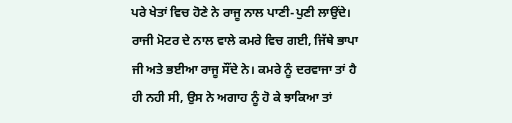ਪਰੇ ਖੇਤਾਂ ਵਿਚ ਹੋਣੇ ਨੇ ਰਾਜੂ ਨਾਲ ਪਾਣੀ-ਪੁਣੀ ਲਾਉਂਦੇ।
ਰਾਜੀ ਮੋਟਰ ਦੇ ਨਾਲ ਵਾਲੇ ਕਮਰੇ ਵਿਚ ਗਈ, ਜਿੱਥੇ ਭਾਪਾ ਜੀ ਅਤੇ ਭਈਆ ਰਾਜੂ ਸੌਂਦੇ ਨੇ। ਕਮਰੇ ਨੂੰ ਦਰਵਾਜਾ ਤਾਂ ਹੈ ਹੀ ਨਹੀ ਸੀ, ਉਸ ਨੇ ਅਗਾਹ ਨੂੰ ਹੋ ਕੇ ਝਾਕਿਆ ਤਾਂ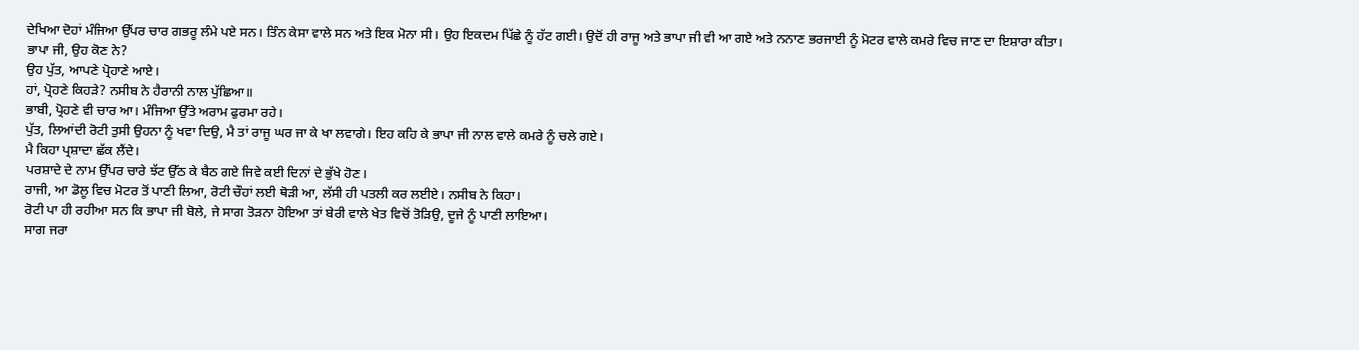ਦੇਖਿਆ ਦੋਹਾਂ ਮੰਜਿਆ ਉੱਪਰ ਚਾਰ ਗਭਰੂ ਲੰਮੇ ਪਏ ਸਨ। ਤਿੰਨ ਕੇਸਾ ਵਾਲੇ ਸਨ ਅਤੇ ਇਕ ਮੋਨਾ ਸੀ। ਉਹ ਇਕਦਮ ਪਿੱਛੇ ਨੂੰ ਹੱਟ ਗਈ। ਉਦੋਂ ਹੀ ਰਾਜੂ ਅਤੇ ਭਾਪਾ ਜੀ ਵੀ ਆ ਗਏ ਅਤੇ ਨਨਾਣ ਭਰਜਾਈ ਨੂੰ ਮੋਟਰ ਵਾਲੇ ਕਮਰੇ ਵਿਚ ਜਾਣ ਦਾ ਇਸ਼ਾਰਾ ਕੀਤਾ।
ਭਾਪਾ ਜੀ, ਉਹ ਕੋਣ ਨੇ?
ਉਹ ਪੁੱਤ, ਆਪਣੇ ਪ੍ਰੋਹਾਣੇ ਆਏ।
ਹਾਂ, ਪ੍ਰੋਹਣੇ ਕਿਹੜੇ? ਨਸੀਬ ਨੇ ਹੈਰਾਨੀ ਨਾਲ ਪੁੱਛਿਆ॥
ਭਾਬੀ, ਪ੍ਰੋਹਣੇ ਵੀ ਚਾਰ ਆ। ਮੰਜਿਆ ਉੱਤੇ ਅਰਾਮ ਫੁਰਮਾ ਰਹੇ।
ਪੁੱਤ, ਲਿਆਂਦੀ ਰੋਟੀ ਤੁਸੀ ਉਹਨਾ ਨੂੰ ਖਵਾ ਦਿਉ, ਮੈ ਤਾਂ ਰਾਜੂ ਘਰ ਜਾ ਕੇ ਖਾ ਲਵਾਗੇ। ਇਹ ਕਹਿ ਕੇ ਭਾਪਾ ਜੀ ਨਾਲ ਵਾਲੇ ਕਮਰੇ ਨੂੰ ਚਲੇ ਗਏ।
ਮੈ ਕਿਹਾ ਪ੍ਰਸ਼ਾਦਾ ਛੱਕ ਲੈਂਦੇ।
ਪਰਸ਼ਾਦੇ ਦੇ ਨਾਮ ਉੱਪਰ ਚਾਰੇ ਝੱਟ ਉੱਠ ਕੇ ਬੈਠ ਗਏ ਜਿਵੇ ਕਈ ਦਿਨਾਂ ਦੇ ਭੁੱਖੇ ਹੋਣ।
ਰਾਜੀ, ਆ ਡੋਲੂ ਵਿਚ ਮੋਟਰ ਤੋਂ ਪਾਣੀ ਲਿਆ, ਰੋਟੀ ਚੌਹਾਂ ਲਈ ਥੋੜੀ ਆ, ਲੱਸੀ ਹੀ ਪਤਲੀ ਕਰ ਲਈਏ। ਨਸੀਬ ਨੇ ਕਿਹਾ।
ਰੋਟੀ ਪਾ ਹੀ ਰਹੀਆ ਸਨ ਕਿ ਭਾਪਾ ਜੀ ਬੋਲੇ, ਜੇ ਸਾਗ ਤੋੜਨਾ ਹੋਇਆ ਤਾਂ ਬੇਰੀ ਵਾਲੇ ਖੇਤ ਵਿਚੋਂ ਤੋੜਿਉ, ਦੂਜੇ ਨੂੰ ਪਾਣੀ ਲਾਇਆ।
ਸਾਗ ਜਰਾ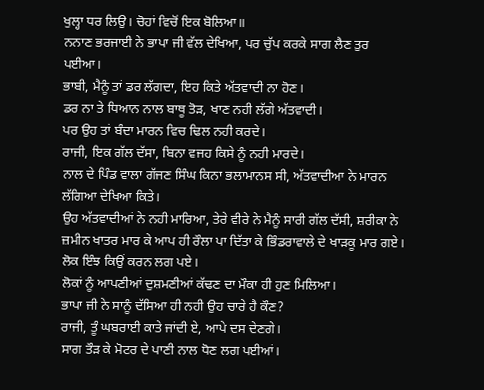ਖੁਲ੍ਹਾ ਧਰ ਲਿਉ। ਚੋਹਾਂ ਵਿਚੋਂ ਇਕ ਬੋਲਿਆ॥
ਨਨਾਣ ਭਰਜਾਈ ਨੇ ਭਾਪਾ ਜੀ ਵੱਲ ਦੇਖਿਆ, ਪਰ ਚੁੱਪ ਕਰਕੇ ਸਾਗ ਲੈਣ ਤੁਰ ਪਈਆ।
ਭਾਬੀ, ਮੈਨੂੰ ਤਾਂ ਡਰ ਲੱਗਦਾ, ਇਹ ਕਿਤੇ ਅੱਤਵਾਦੀ ਨਾ ਹੋਣ।
ਡਰ ਨਾ ਤੇ ਧਿਆਨ ਨਾਲ ਬਾਥੂ ਤੋੜ, ਖਾਣ ਨਹੀ ਲੱਗੇ ਅੱਤਵਾਦੀ।
ਪਰ ਉਹ ਤਾਂ ਬੰਦਾ ਮਾਰਨ ਵਿਚ ਢਿਲ ਨਹੀ ਕਰਦੇ।
ਰਾਜੀ, ਇਕ ਗੱਲ ਦੱਸਾ, ਬਿਨਾ ਵਜਹ ਕਿਸੇ ਨੂੰ ਨਹੀ ਮਾਰਦੇ।
ਨਾਲ ਦੇ ਪਿੰਡ ਵਾਲਾ ਗੱਜਣ ਸਿੰਘ ਕਿਨਾ ਭਲਾਮਾਨਸ ਸੀ, ਅੱਤਵਾਦੀਆ ਨੇ ਮਾਰਨ ਲੱਗਿਆ ਦੇਖਿਆ ਕਿਤੇ।
ਉਹ ਅੱਤਵਾਦੀਆਂ ਨੇ ਨਹੀ ਮਾਰਿਆ, ਤੇਰੇ ਵੀਰੇ ਨੇ ਮੈਨੂੰ ਸਾਰੀ ਗੱਲ ਦੱਸੀ, ਸ਼ਰੀਕਾ ਨੇ ਜ਼ਮੀਨ ਖਾਤਰ ਮਾਰ ਕੇ ਆਪ ਹੀ ਰੌਲਾ ਪਾ ਦਿੱਤਾ ਕੇ ਭਿੰਡਰਾਵਾਲੇ ਦੇ ਖਾੜਕੂ ਮਾਰ ਗਏ।
ਲੋਕ ਇੰਝ ਕਿਉਂ ਕਰਨ ਲਗ ਪਏ।
ਲੋਕਾਂ ਨੂੰ ਆਪਣੀਆਂ ਦੁਸ਼ਮਣੀਆਂ ਕੱਢਣ ਦਾ ਮੌਕਾ ਹੀ ਹੁਣ ਮਿਲਿਆ।
ਭਾਪਾ ਜੀ ਨੇ ਸਾਨੂੰ ਦੱਸਿਆ ਹੀ ਨਹੀ ਉਹ ਚਾਰੇ ਹੈ ਕੌਣ?
ਰਾਜੀ, ਤੂੰ ਘਬਰਾਈ ਕਾਤੇ ਜਾਂਦੀ ਏ, ਆਪੇ ਦਸ ਦੇਣਗੇ।
ਸਾਗ ਤੌੜ ਕੇ ਮੋਟਰ ਦੇ ਪਾਣੀ ਨਾਲ ਧੋਣ ਲਗ ਪਈਆਂ।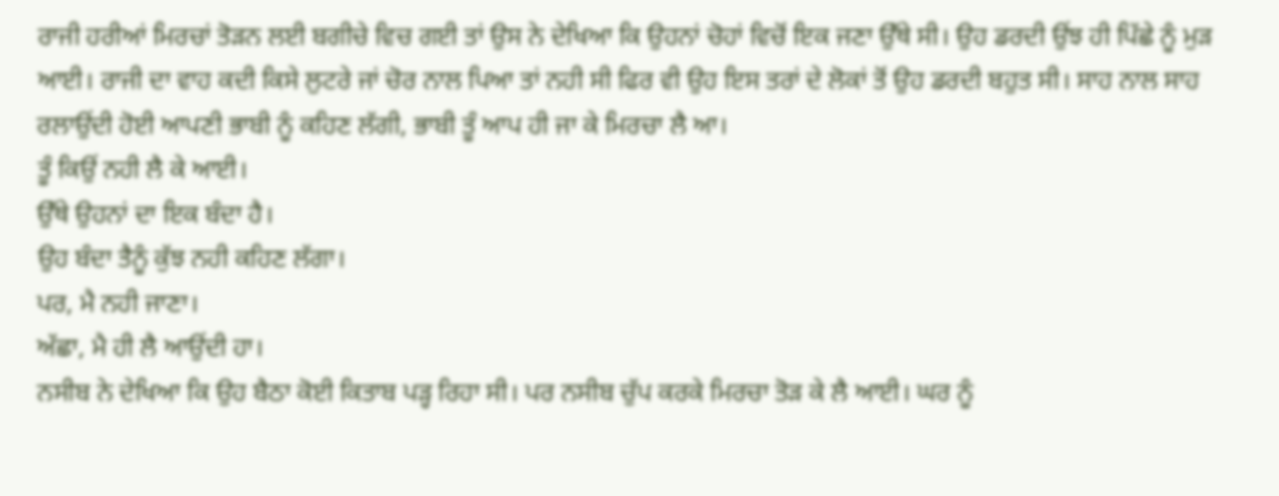ਰਾਜੀ ਹਰੀਆਂ ਮਿਰਚਾਂ ਤੋੜਨ ਲਈ ਬਗੀਚੇ ਵਿਚ ਗਈ ਤਾਂ ਉਸ ਨੇ ਦੇਖਿਆ ਕਿ ਉਹਨਾਂ ਚੋਹਾਂ ਵਿਚੋਂ ਇਕ ਜਣਾ ਉੱਥੇ ਸੀ। ਉਹ ਡਰਦੀ ਉਂਝ ਹੀ ਪਿੱਛੇ ਨੂੰ ਮੁੜ ਆਈ। ਰਾਜੀ ਦਾ ਵਾਹ ਕਦੀ ਕਿਸੇ ਲੁਟਰੇ ਜਾਂ ਚੋਰ ਨਾਲ ਪਿਆ ਤਾਂ ਨਹੀ ਸੀ ਫਿਰ ਵੀ ਉਹ ਇਸ ਤਰਾਂ ਦੇ ਲੋਕਾਂ ਤੋਂ ਉਹ ਡਰਦੀ ਬਹੁਤ ਸੀ। ਸਾਹ ਨਾਲ ਸਾਹ ਰਲਾਉਂਦੀ ਹੋਈ ਆਪਣੀ ਭਾਬੀ ਨੂੰ ਕਹਿਣ ਲੱਗੀ, ਭਾਬੀ ਤੂੰ ਆਪ ਹੀ ਜਾ ਕੇ ਮਿਰਚਾ ਲੈ ਆ।
ਤੂੰ ਕਿਉਂ ਨਹੀ ਲੈ ਕੇ ਆਈ।
ਉੱਥੇ ਉਹਨਾਂ ਦਾ ਇਕ ਬੰਦਾ ਹੈ।
ਉਹ ਬੰਦਾ ਤੈਨੂੰ ਕੁੱਝ ਨਹੀ ਕਹਿਣ ਲੱਗਾ।
ਪਰ, ਮੈ ਨਹੀ ਜਾਣਾ।
ਅੱਛਾ, ਮੈ ਹੀ ਲੈ ਆਉਂਦੀ ਹਾ।
ਨਸੀਬ ਨੇ ਦੇਖਿਆ ਕਿ ਉਹ ਬੈਠਾ ਕੋਈ ਕਿਤਾਬ ਪੜ੍ਹ ਰਿਹਾ ਸੀ। ਪਰ ਨਸੀਬ ਚੁੱਪ ਕਰਕੇ ਮਿਰਚਾ ਤੋੜ ਕੇ ਲੈ ਆਈ। ਘਰ ਨੂੰ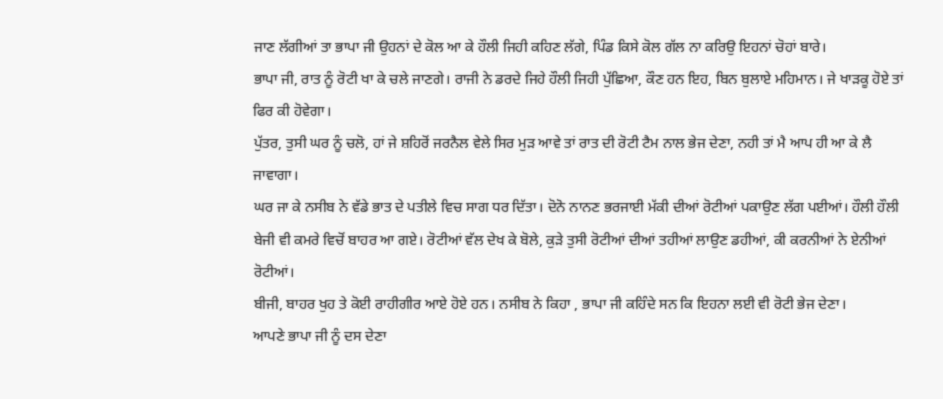ਜਾਣ ਲੱਗੀਆਂ ਤਾ ਭਾਪਾ ਜੀ ਉਹਨਾਂ ਦੇ ਕੋਲ ਆ ਕੇ ਹੌਲੀ ਜਿਹੀ ਕਹਿਣ ਲੱਗੇ, ਪਿੰਡ ਕਿਸੇ ਕੋਲ ਗੱਲ ਨਾ ਕਰਿਉ ਇਹਨਾਂ ਚੋਹਾਂ ਬਾਰੇ।
ਭਾਪਾ ਜੀ, ਰਾਤ ਨੂੰ ਰੋਟੀ ਖਾ ਕੇ ਚਲੇ ਜਾਣਗੇ। ਰਾਜੀ ਨੇ ਡਰਦੇ ਜਿਹੇ ਹੌਲੀ ਜਿਹੀ ਪੁੱਛਿਆ, ਕੌਣ ਹਨ ਇਹ, ਬਿਨ ਬੁਲਾਏ ਮਹਿਮਾਨ। ਜੇ ਖਾੜਕੂ ਹੋਏ ਤਾਂ ਫਿਰ ਕੀ ਹੋਵੇਗਾ।
ਪੁੱਤਰ, ਤੁਸੀ ਘਰ ਨੂੰ ਚਲੋ, ਹਾਂ ਜੇ ਸ਼ਹਿਰੋਂ ਜਰਨੈਲ ਵੇਲੇ ਸਿਰ ਮੁੜ ਆਵੇ ਤਾਂ ਰਾਤ ਦੀ ਰੋਟੀ ਟੈਮ ਨਾਲ ਭੇਜ ਦੇਣਾ, ਨਹੀ ਤਾਂ ਮੈ ਆਪ ਹੀ ਆ ਕੇ ਲੈ ਜਾਵਾਗਾ।
ਘਰ ਜਾ ਕੇ ਨਸੀਬ ਨੇ ਵੱਡੇ ਭਾਤ ਦੇ ਪਤੀਲੇ ਵਿਚ ਸਾਗ ਧਰ ਦਿੱਤਾ। ਦੋਨੋ ਨਾਨਣ ਭਰਜਾਈ ਮੱਕੀ ਦੀਆਂ ਰੋਟੀਆਂ ਪਕਾਉਣ ਲੱਗ ਪਈਆਂ। ਹੌਲੀ ਹੌਲੀ ਬੇਜੀ ਵੀ ਕਮਰੇ ਵਿਚੋਂ ਬਾਹਰ ਆ ਗਏ। ਰੋਟੀਆਂ ਵੱਲ ਦੇਖ ਕੇ ਬੋਲੇ, ਕੁੜੇ ਤੁਸੀ ਰੋਟੀਆਂ ਦੀਆਂ ਤਹੀਆਂ ਲਾਉਣ ਡਹੀਆਂ, ਕੀ ਕਰਨੀਆਂ ਨੇ ਏਨੀਆਂ ਰੋਟੀਆਂ।
ਬੀਜੀ, ਬਾਹਰ ਖੁਹ ਤੇ ਕੋਈ ਰਾਹੀਗੀਰ ਆਏ ਹੋਏ ਹਨ। ਨਸੀਬ ਨੇ ਕਿਹਾ , ਭਾਪਾ ਜੀ ਕਹਿੰਦੇ ਸਨ ਕਿ ਇਹਨਾ ਲਈ ਵੀ ਰੋਟੀ ਭੇਜ ਦੇਣਾ।
ਆਪਣੇ ਭਾਪਾ ਜੀ ਨੂੰ ਦਸ ਦੇਣਾ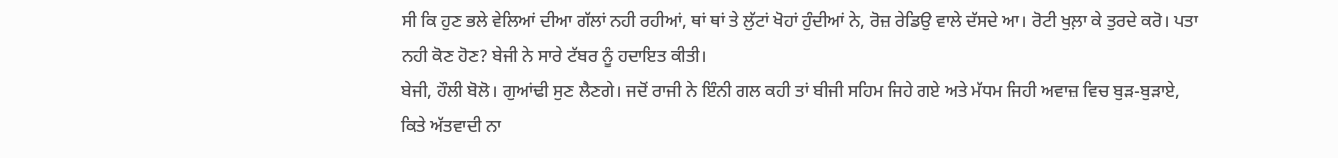ਸੀ ਕਿ ਹੁਣ ਭਲੇ ਵੇਲਿਆਂ ਦੀਆ ਗੱਲਾਂ ਨਹੀ ਰਹੀਆਂ, ਥਾਂ ਥਾਂ ਤੇ ਲੁੱਟਾਂ ਖੋਹਾਂ ਹੁੰਦੀਆਂ ਨੇ, ਰੋਜ਼ ਰੇਡਿਉ ਵਾਲੇ ਦੱਸਦੇ ਆ। ਰੋਟੀ ਖੁਲ਼ਾ ਕੇ ਤੁਰਦੇ ਕਰੋ। ਪਤਾ ਨਹੀ ਕੋਣ ਹੋਣ? ਬੇਜੀ ਨੇ ਸਾਰੇ ਟੱਬਰ ਨੂੰ ਹਦਾਇਤ ਕੀਤੀ।
ਬੇਜੀ, ਹੌਲੀ ਬੋਲੋ। ਗੁਆਂਢੀ ਸੁਣ ਲੈਣਗੇ। ਜਦੋਂ ਰਾਜੀ ਨੇ ਇੰਨੀ ਗਲ ਕਹੀ ਤਾਂ ਬੀਜੀ ਸਹਿਮ ਜਿਹੇ ਗਏ ਅਤੇ ਮੱਧਮ ਜਿਹੀ ਅਵਾਜ਼ ਵਿਚ ਬੁੜ-ਬੁੜਾਏ, ਕਿਤੇ ਅੱਤਵਾਦੀ ਨਾ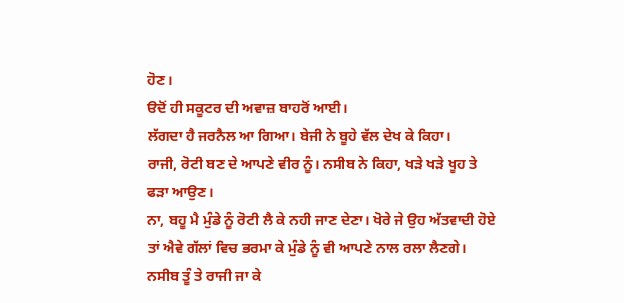ਹੋਣ।
ੳਦੋਂ ਹੀ ਸਕੂਟਰ ਦੀ ਅਵਾਜ਼ ਬਾਹਰੋਂ ਆਈ।
ਲੱਗਦਾ ਹੈ ਜਰਨੈਲ ਆ ਗਿਆ। ਬੇਜੀ ਨੇ ਬੂਹੇ ਵੱਲ ਦੇਖ ਕੇ ਕਿਹਾ।
ਰਾਜੀ, ਰੋਟੀ ਬਣ ਦੇ ਆਪਣੇ ਵੀਰ ਨੂੰ। ਨਸੀਬ ਨੇ ਕਿਹਾ, ਖੜੇ ਖੜੇ ਖੂਹ ਤੇ ਫੜਾ ਆਉਣ।
ਨਾ, ਬਹੂ ਮੈ ਮੁੰਡੇ ਨੂੰ ਰੋਟੀ ਲੈ ਕੇ ਨਹੀ ਜਾਣ ਦੇਣਾ। ਖੋਰੇ ਜੇ ਉਹ ਅੱਤਵਾਦੀ ਹੋਏ ਤਾਂ ਐਵੇ ਗੱਲਾਂ ਵਿਚ ਭਰਮਾ ਕੇ ਮੁੰਡੇ ਨੂੰ ਵੀ ਆਪਣੇ ਨਾਲ ਰਲਾ ਲੈਣਗੇ। ਨਸੀਬ ਤੂੰ ਤੇ ਰਾਜੀ ਜਾ ਕੇ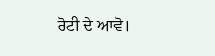ਰੋਟੀ ਦੇ ਆਵੋ।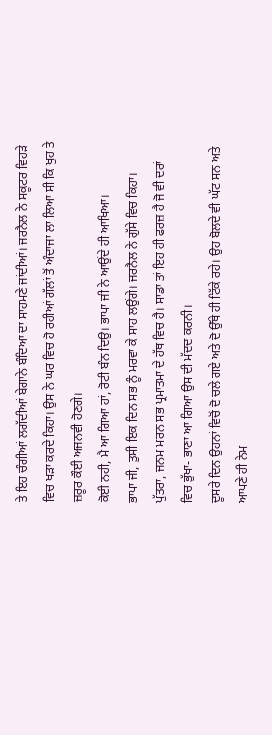ਤੇ ਇਹ ਚੰਗੀਆਂ ਲਗੱਦੀਆਂ ਬੇਗਾਨੇ ਬੰਦਿਆ ਦਾ ਸਾਹਮਣੇ ਜਾਂਦੀਆਂ। ਜਰਨੈਲ ਨੇ ਸਕੂਟਰ ਵਿਹੜੇ ਵਿਚ ਖੜਾ ਕਰਦੇ ਕਿਹਾ। ਉਸ ਨੇ ਘਰ ਵਿਚ ਹੋ ਰਹੀਆਂ ਗੱਲਾਂ ਤੋਂ ਅੰਦਾਜਾ ਲਾ ਲਿਆ ਸੀ ਕਿ ਖੁਹ ਤੇ ਜ਼ਰੂਰ ਕੌਈ ਅਜਨਵੀ ਹੋਣਗੇ।
ਕੋਈ ਨਹੀ, ਮੈ ਆ ਗਿਆ ਹਾਂ, ਰੋਟੀ ਬੰਨ ਦਿਉ। ਭਾਪਾ ਜੀ ਨੇ ਆਉਂਦੇ ਹੀ ਆਖਿਆ।
ਭਾਪਾ ਜੀ, ਤੁਸੀ ਇਕ ਦਿਨ ਸਭ ਨੂੰ ਮਰਵਾ ਕੇ ਸਾਹ ਲਉਂਗੇ। ਜਰਨੈਲ ਨੇ ਗੁੱਸੇ ਵਿਚ ਕਿਹਾ।
ਪੁੱਤਰਾ, ਜਨਮ ਮਰਨ ਸਭ ਪ੍ਰਮਾਤਮਾ ਦੇ ਹੱਥ ਵਿਚ ਹੈ। ਸਾਡਾ ਤਾਂ ਇਹ ਹੀ ਫਰਜ਼ ਹੈ ਜੋ ਵੀ ਦਰਾਂ ਵਿਚ ਭੁੱਖਾ- ਭਾਣਾ ਆ ਗਿਆ ਉਸ ਦੀ ਮੱਦਦ ਕਰਨੀ।
ਦੂਸਰੇ ਦਿਨ ਉਹਨਾਂ ਵਿਚੋਂ ਦੋ ਚਲੇ ਗਏ ਅਤੇ ਦੋ ਉੱਥੇ ਹੀ ਟਿੱਕੇ ਰਹੇ। ਉਹ ਬੋਲਦੇ ਵੀ ਘੱਟ ਸਨ ਅਤੇ ਆਪਣੇ ਹੀ ਨੇਮ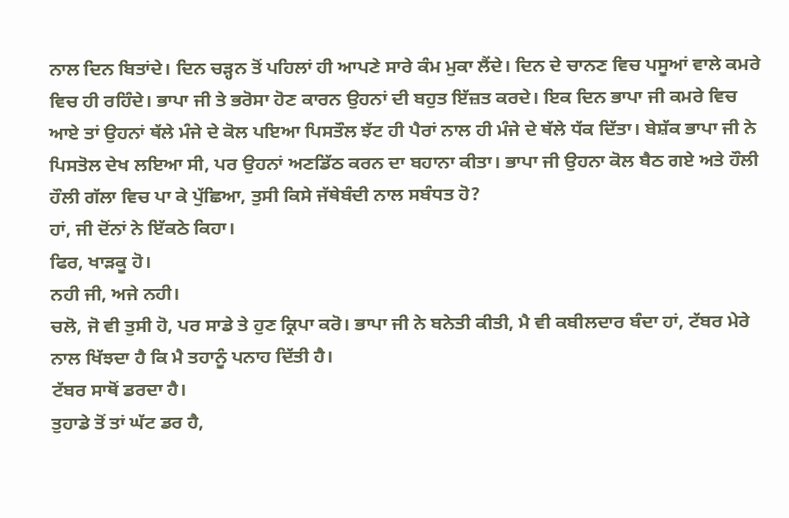ਨਾਲ ਦਿਨ ਬਿਤਾਂਦੇ। ਦਿਨ ਚੜ੍ਹਨ ਤੋਂ ਪਹਿਲਾਂ ਹੀ ਆਪਣੇ ਸਾਰੇ ਕੰਮ ਮੁਕਾ ਲੈਂਦੇ। ਦਿਨ ਦੇ ਚਾਨਣ ਵਿਚ ਪਸੂਆਂ ਵਾਲੇ ਕਮਰੇ ਵਿਚ ਹੀ ਰਹਿੰਦੇ। ਭਾਪਾ ਜੀ ਤੇ ਭਰੋਸਾ ਹੋਣ ਕਾਰਨ ਉਹਨਾਂ ਦੀ ਬਹੁਤ ਇੱਜ਼ਤ ਕਰਦੇ। ਇਕ ਦਿਨ ਭਾਪਾ ਜੀ ਕਮਰੇ ਵਿਚ ਆਏ ਤਾਂ ਉਹਨਾਂ ਥੱਲੇ ਮੰਜੇ ਦੇ ਕੋਲ ਪਇਆ ਪਿਸਤੌਲ ਝੱਟ ਹੀ ਪੈਰਾਂ ਨਾਲ ਹੀ ਮੰਜੇ ਦੇ ਥੱਲੇ ਧੱਕ ਦਿੱਤਾ। ਬੇਸ਼ੱਕ ਭਾਪਾ ਜੀ ਨੇ ਪਿਸਤੋਲ ਦੇਖ ਲਇਆ ਸੀ, ਪਰ ਉਹਨਾਂ ਅਣਡਿੱਠ ਕਰਨ ਦਾ ਬਹਾਨਾ ਕੀਤਾ। ਭਾਪਾ ਜੀ ਉਹਨਾ ਕੋਲ ਬੈਠ ਗਏ ਅਤੇ ਹੌਲੀ ਹੌਲੀ ਗੱਲਾ ਵਿਚ ਪਾ ਕੇ ਪੁੱਛਿਆ, ਤੁਸੀ ਕਿਸੇ ਜੱਥੇਬੰਦੀ ਨਾਲ ਸਬੰਧਤ ਹੋ?
ਹਾਂ, ਜੀ ਦੋਂਨਾਂ ਨੇ ਇੱਕਠੇ ਕਿਹਾ।
ਫਿਰ, ਖਾੜਕੂ ਹੋ।
ਨਹੀ ਜੀ, ਅਜੇ ਨਹੀ।
ਚਲੋ, ਜੋ ਵੀ ਤੁਸੀ ਹੋ, ਪਰ ਸਾਡੇ ਤੇ ਹੁਣ ਕ੍ਰਿਪਾ ਕਰੋ। ਭਾਪਾ ਜੀ ਨੇ ਬਨੇਤੀ ਕੀਤੀ, ਮੈ ਵੀ ਕਬੀਲਦਾਰ ਬੰਦਾ ਹਾਂ, ਟੱਬਰ ਮੇਰੇ ਨਾਲ ਖਿੱਝਦਾ ਹੈ ਕਿ ਮੈ ਤਹਾਨੂੰ ਪਨਾਹ ਦਿੱਤੀ ਹੈ।
ਟੱਬਰ ਸਾਥੋਂ ਡਰਦਾ ਹੈ।
ਤੁਹਾਡੇ ਤੋਂ ਤਾਂ ਘੱਟ ਡਰ ਹੈ,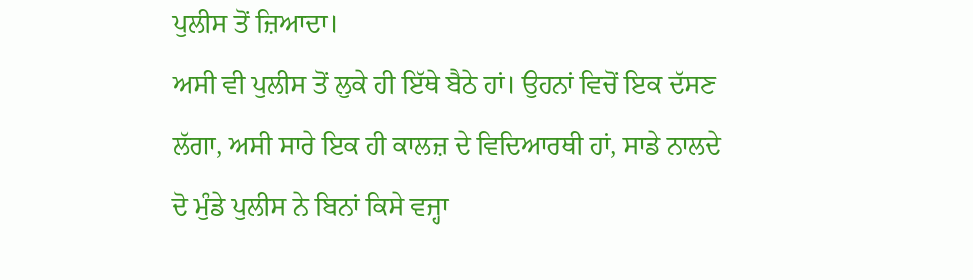ਪੁਲੀਸ ਤੋਂ ਜ਼ਿਆਦਾ।
ਅਸੀ ਵੀ ਪੁਲੀਸ ਤੋਂ ਲੁਕੇ ਹੀ ਇੱਥੇ ਬੈਠੇ ਹਾਂ। ਉਹਨਾਂ ਵਿਚੋਂ ਇਕ ਦੱਸਣ ਲੱਗਾ, ਅਸੀ ਸਾਰੇ ਇਕ ਹੀ ਕਾਲਜ਼ ਦੇ ਵਿਦਿਆਰਥੀ ਹਾਂ, ਸਾਡੇ ਨਾਲਦੇ ਦੋ ਮੁੰਡੇ ਪੁਲੀਸ ਨੇ ਬਿਨਾਂ ਕਿਸੇ ਵਜ੍ਹਾ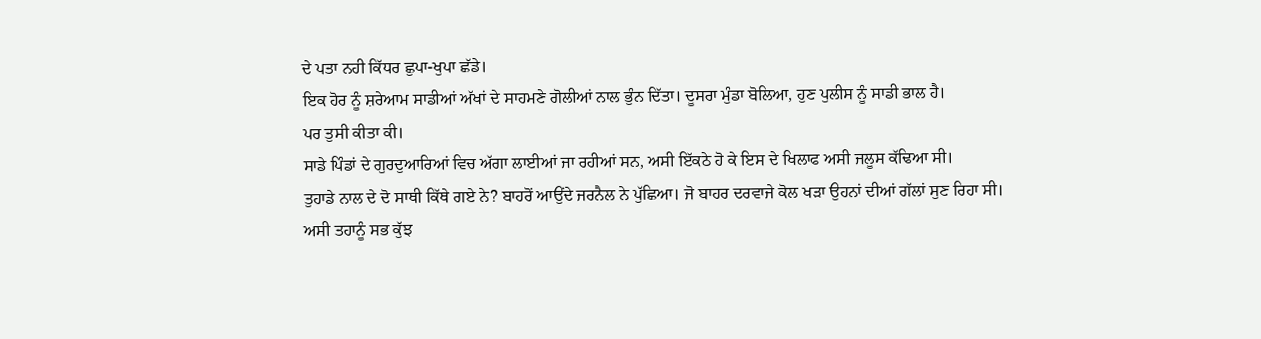ਦੇ ਪਤਾ ਨਹੀ ਕਿੱਧਰ ਛੁਪਾ-ਖੁਪਾ ਛੱਡੇ।
ਇਕ ਹੋਰ ਨੂੰ ਸ਼ਰੇਆਮ ਸਾਡੀਆਂ ਅੱਖਾਂ ਦੇ ਸਾਹਮਣੇ ਗੋਲੀਆਂ ਨਾਲ ਭੁੰਨ ਦਿੱਤਾ। ਦੂਸਰਾ ਮੁੰਡਾ ਬੋਲਿਆ, ਹੁਣ ਪੁਲੀਸ ਨੂੰ ਸਾਡੀ ਭਾਲ ਹੈ।
ਪਰ ਤੁਸੀ ਕੀਤਾ ਕੀ।
ਸਾਡੇ ਪਿੰਡਾਂ ਦੇ ਗੁਰਦੁਆਰਿਆਂ ਵਿਚ ਅੱਗਾ ਲਾਈਆਂ ਜਾ ਰਹੀਆਂ ਸਨ, ਅਸੀ ਇੱਕਠੇ ਹੋ ਕੇ ਇਸ ਦੇ ਖਿਲਾਫ ਅਸੀ ਜਲੂਸ ਕੱਢਿਆ ਸੀ।
ਤੁਹਾਡੇ ਨਾਲ ਦੇ ਦੋ ਸਾਥੀ ਕਿੱਥੇ ਗਏ ਨੇ? ਬਾਹਰੋਂ ਆਉਂਦੇ ਜਰਨੈਲ ਨੇ ਪੁੱਛਿਆ। ਜੋ ਬਾਹਰ ਦਰਵਾਜੇ ਕੋਲ ਖੜਾ ਉਹਨਾਂ ਦੀਆਂ ਗੱਲਾਂ ਸੁਣ ਰਿਹਾ ਸੀ।
ਅਸੀ ਤਹਾਨੂੰ ਸਭ ਕੁੱਝ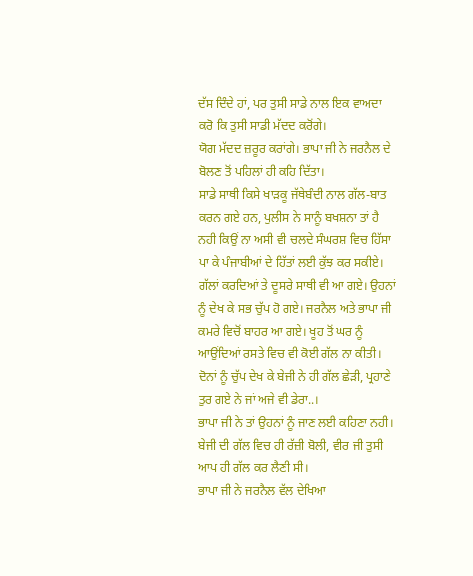ਦੱਸ ਦਿੰਦੇ ਹਾਂ, ਪਰ ਤੁਸੀ ਸਾਡੇ ਨਾਲ ਇਕ ਵਾਅਦਾ ਕਰੋ ਕਿ ਤੁਸੀ ਸਾਡੀ ਮੱਦਦ ਕਰੋਂਗੇ।
ਯੋਗ ਮੱਦਦ ਜ਼ਰੂਰ ਕਰਾਂਗੇ। ਭਾਪਾ ਜੀ ਨੇ ਜਰਨੈਲ ਦੇ ਬੋਲਣ ਤੋਂ ਪਹਿਲਾਂ ਹੀ ਕਹਿ ਦਿੱਤਾ।
ਸਾਡੇ ਸਾਥੀ ਕਿਸੇ ਖਾੜਕੂ ਜੱਥੇਬੰਦੀ ਨਾਲ ਗੱਲ-ਬਾਤ ਕਰਨ ਗਏ ਹਨ, ਪੁਲੀਸ ਨੇ ਸਾਨੂੰ ਬਖਸ਼ਨਾ ਤਾਂ ਹੈ ਨਹੀ ਕਿਉਂ ਨਾ ਅਸੀ ਵੀ ਚਲਦੇ ਸੰਘਰਸ਼ ਵਿਚ ਹਿੱਸਾ ਪਾ ਕੇ ਪੰਜਾਬੀਆਂ ਦੇ ਹਿੱਤਾਂ ਲਈ ਕੁੱਝ ਕਰ ਸਕੀਏ।
ਗੱਲਾਂ ਕਰਦਿਆਂ ਤੇ ਦੂਸਰੇ ਸਾਥੀ ਵੀ ਆ ਗਏ। ਉਹਨਾਂ ਨੂੰ ਦੇਖ ਕੇ ਸਭ ਚੁੱਪ ਹੋ ਗਏ। ਜਰਨੈਲ ਅਤੇ ਭਾਪਾ ਜੀ ਕਮਰੇ ਵਿਚੋਂ ਬਾਹਰ ਆ ਗਏ। ਖੂਹ ਤੋਂ ਘਰ ਨੂੰ ਆਉਂਦਿਆਂ ਰਸਤੇ ਵਿਚ ਵੀ ਕੋਈ ਗੱਲ ਨਾ ਕੀਤੀ।
ਦੋਨਾਂ ਨੂੰ ਚੁੱਪ ਦੇਖ ਕੇ ਬੇਜੀ ਨੇ ਹੀ ਗੱਲ ਛੇੜੀ, ਪ੍ਰਹਾਣੇ ਤੁਰ ਗਏ ਨੇ ਜਾਂ ਅਜੇ ਵੀ ਡੇਰਾ..।
ਭਾਪਾ ਜੀ ਨੇ ਤਾਂ ਉਹਨਾਂ ਨੂੰ ਜਾਣ ਲਈ ਕਹਿਣਾ ਨਹੀ। ਬੇਜੀ ਦੀ ਗੱਲ ਵਿਚ ਹੀ ਰੱਜ਼ੀ ਬੋਲੀ, ਵੀਰ ਜੀ ਤੁਸੀ ਆਪ ਹੀ ਗੱਲ ਕਰ ਲੈਣੀ ਸੀ।
ਭਾਪਾ ਜੀ ਨੇ ਜਰਨੈਲ ਵੱਲ ਦੇਖਿਆ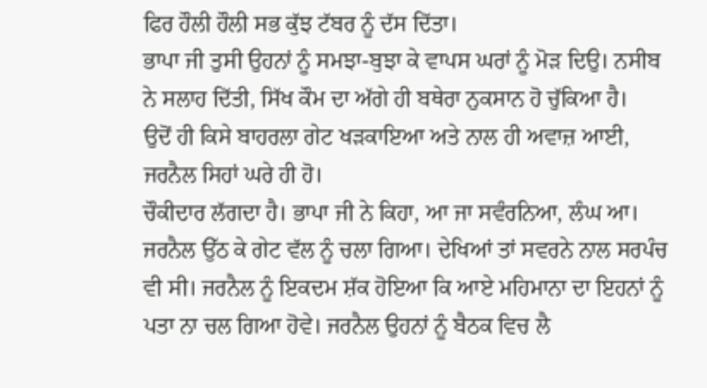ਫਿਰ ਹੌਲੀ ਹੌਲੀ ਸਭ ਕੁੱਝ ਟੱਬਰ ਨੂੰ ਦੱਸ ਦਿੱਤਾ।
ਭਾਪਾ ਜੀ ਤੁਸੀ ਉਹਨਾਂ ਨੂੰ ਸਮਝਾ-ਬੁਝਾ ਕੇ ਵਾਪਸ ਘਰਾਂ ਨੂੰ ਮੋੜ ਦਿਉ। ਨਸੀਬ ਨੇ ਸਲਾਹ ਦਿੱਤੀ, ਸਿੱਖ ਕੌਮ ਦਾ ਅੱਗੇ ਹੀ ਬਥੇਰਾ ਨੁਕਸਾਨ ਹੋ ਚੁੱਕਿਆ ਹੈ।
ਉਦੋਂ ਹੀ ਕਿਸੇ ਬਾਹਰਲਾ ਗੇਟ ਖੜਕਾਇਆ ਅਤੇ ਨਾਲ ਹੀ ਅਵਾਜ਼ ਆਈ, ਜਰਨੈਲ ਸਿਹਾਂ ਘਰੇ ਹੀ ਹੋ।
ਚੌਕੀਦਾਰ ਲੱਗਦਾ ਹੈ। ਭਾਪਾ ਜੀ ਨੇ ਕਿਹਾ, ਆ ਜਾ ਸਵੰਰਨਿਆ, ਲੰਘ ਆ।
ਜਰਨੈਲ ਉੱਠ ਕੇ ਗੇਟ ਵੱਲ ਨੂੰ ਚਲਾ ਗਿਆ। ਦੇਖਿਆਂ ਤਾਂ ਸਵਰਨੇ ਨਾਲ ਸਰਪੰਚ ਵੀ ਸੀ। ਜਰਨੈਲ ਨੂੰ ਇਕਦਮ ਸ਼ੱਕ ਹੋਇਆ ਕਿ ਆਏ ਮਹਿਮਾਨਾ ਦਾ ਇਹਨਾਂ ਨੂੰ ਪਤਾ ਨਾ ਚਲ ਗਿਆ ਹੋਵੇ। ਜਰਨੈਲ ਉਹਨਾਂ ਨੂੰ ਬੈਠਕ ਵਿਚ ਲੈ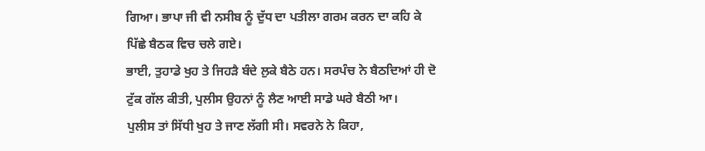ਗਿਆ। ਭਾਪਾ ਜੀ ਵੀ ਨਸੀਬ ਨੂੰ ਦੁੱਧ ਦਾ ਪਤੀਲਾ ਗਰਮ ਕਰਨ ਦਾ ਕਹਿ ਕੇ ਪਿੱਛੇ ਬੈਠਕ ਵਿਚ ਚਲੇ ਗਏ।
ਭਾਈ, ਤੁਹਾਡੇ ਖੁਹ ਤੇ ਜਿਹੜੈ ਬੰਦੇ ਲੁਕੇ ਬੈਠੇ ਹਨ। ਸਰਪੰਚ ਨੇ ਬੈਠਦਿਆਂ ਹੀ ਦੋ ਟੁੱਕ ਗੱਲ ਕੀਤੀ, ਪੁਲੀਸ ਉਹਨਾਂ ਨੂੰ ਲੈਣ ਆਈ ਸਾਡੇ ਘਰੇ ਬੈਠੀ ਆ।
ਪੁਲੀਸ ਤਾਂ ਸਿੱਧੀ ਖੁਹ ਤੇ ਜਾਣ ਲੱਗੀ ਸੀ। ਸਵਰਨੇ ਨੇ ਕਿਹਾ,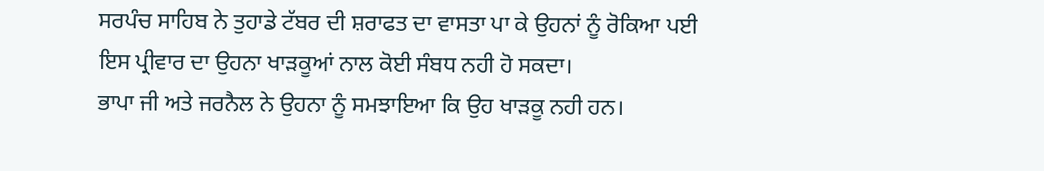ਸਰਪੰਚ ਸਾਹਿਬ ਨੇ ਤੁਹਾਡੇ ਟੱਬਰ ਦੀ ਸ਼ਰਾਫਤ ਦਾ ਵਾਸਤਾ ਪਾ ਕੇ ਉਹਨਾਂ ਨੂੰ ਰੋਕਿਆ ਪਈ ਇਸ ਪ੍ਰੀਵਾਰ ਦਾ ਉਹਨਾ ਖਾੜਕੂਆਂ ਨਾਲ ਕੋਈ ਸੰਬਧ ਨਹੀ ਹੋ ਸਕਦਾ।
ਭਾਪਾ ਜੀ ਅਤੇ ਜਰਨੈਲ ਨੇ ਉਹਨਾ ਨੂੰ ਸਮਝਾਇਆ ਕਿ ਉਹ ਖਾੜਕੂ ਨਹੀ ਹਨ।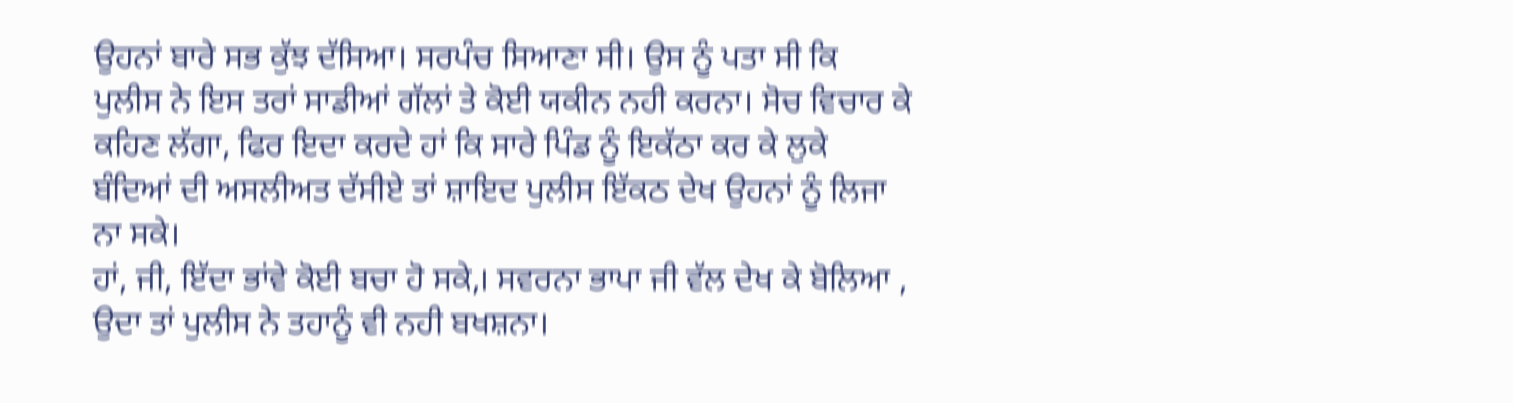ਉਹਨਾਂ ਬਾਰੇ ਸਭ ਕੁੱਝ ਦੱਸਿਆ। ਸਰਪੰਚ ਸਿਆਣਾ ਸੀ। ਉਸ ਨੂੰ ਪਤਾ ਸੀ ਕਿ ਪੁਲੀਸ ਨੇ ਇਸ ਤਰਾਂ ਸਾਡੀਆਂ ਗੱਲਾਂ ਤੇ ਕੋਈ ਯਕੀਨ ਨਹੀ ਕਰਨਾ। ਸੋਚ ਵਿਚਾਰ ਕੇ ਕਹਿਣ ਲੱਗਾ, ਫਿਰ ਇਦਾ ਕਰਦੇ ਹਾਂ ਕਿ ਸਾਰੇ ਪਿੰਡ ਨੂੰ ਇਕੱਠਾ ਕਰ ਕੇ ਲੁਕੇ ਬੰਦਿਆਂ ਦੀ ਅਸਲੀਅਤ ਦੱਸੀਏ ਤਾਂ ਸ਼ਾਇਦ ਪੁਲੀਸ ਇੱਕਠ ਦੇਖ ਉਹਨਾਂ ਨੂੰ ਲਿਜਾ ਨਾ ਸਕੇ।
ਹਾਂ, ਜੀ, ਇੱਦਾ ਭਾਂਵੇ ਕੋਈ ਬਚਾ ਹੋ ਸਕੇ,। ਸਵਰਨਾ ਭਾਪਾ ਜੀ ਵੱਲ ਦੇਖ ਕੇ ਬੋਲਿਆ , ਉਦਾ ਤਾਂ ਪੁਲੀਸ ਨੇ ਤਹਾਨੂੰ ਵੀ ਨਹੀ ਬਖਸ਼ਨਾ।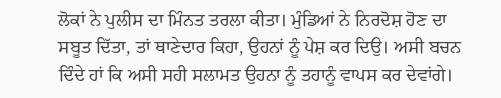ਲੋਕਾਂ ਨੇ ਪੁਲੀਸ ਦਾ ਮਿੰਨਤ ਤਰਲਾ ਕੀਤਾ। ਮੁੰਡਿਆਂ ਨੇ ਨਿਰਦੋਸ਼ ਹੋਣ ਦਾ ਸਬੂਤ ਦਿੱਤਾ, ਤਾਂ ਥਾਣੇਦਾਰ ਕਿਹਾ, ਉਹਨਾਂ ਨੂੰ ਪੇਸ਼ ਕਰ ਦਿਉ। ਅਸੀ ਬਚਨ ਦਿੰਦੇ ਹਾਂ ਕਿ ਅਸੀ ਸਹੀ ਸਲਾਮਤ ਉਹਨਾ ਨੂੰ ਤਹਾਨੂੰ ਵਾਪਸ ਕਰ ਦੇਵਾਂਗੇ।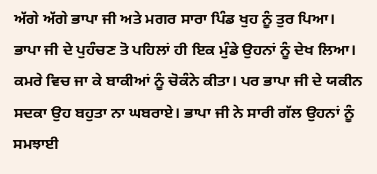ਅੱਗੇ ਅੱਗੇ ਭਾਪਾ ਜੀ ਅਤੇ ਮਗਰ ਸਾਰਾ ਪਿੰਡ ਖੁਹ ਨੂੰ ਤੁਰ ਪਿਆ। ਭਾਪਾ ਜੀ ਦੇ ਪੁਹੰਚਣ ਤੋ ਪਹਿਲਾਂ ਹੀ ਇਕ ਮੁੰਡੇ ਉਹਨਾਂ ਨੂੰ ਦੇਖ ਲਿਆ। ਕਮਰੇ ਵਿਚ ਜਾ ਕੇ ਬਾਕੀਆਂ ਨੂੰ ਚੋਕੰਨੇ ਕੀਤਾ। ਪਰ ਭਾਪਾ ਜੀ ਦੇ ਯਕੀਨ ਸਦਕਾ ਉਹ ਬਹੁਤਾ ਨਾ ਘਬਰਾਏ। ਭਾਪਾ ਜੀ ਨੇ ਸਾਰੀ ਗੱਲ ਉਹਨਾਂ ਨੂੰ ਸਮਝਾਈ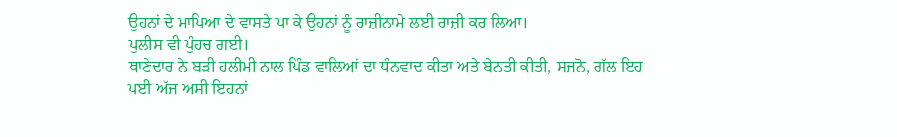ਉਹਨਾਂ ਦੇ ਮਾਪਿਆ ਦੇ ਵਾਸਤੇ ਪਾ ਕੇ ਉਹਨਾਂ ਨੂੰ ਰਾਜ਼ੀਨਾਮੇ ਲਈ ਰਾਜ਼ੀ ਕਰ ਲਿਆ।
ਪੁਲੀਸ ਵੀ ਪੁੰਹਚ ਗਈ।
ਥਾਣੇਦਾਰ ਨੇ ਬੜੀ ਹਲੀਮੀ ਨਾਲ ਪਿੰਡ ਵਾਲਿਆਂ ਦਾ ਧੰਨਵਾਦ ਕੀਤਾ ਅਤੇ ਬੇਨਤੀ ਕੀਤੀ, ਸਜਨੋ, ਗੱਲ ਇਹ ਪਈ ਅੱਜ ਅਸੀ ਇਹਨਾਂ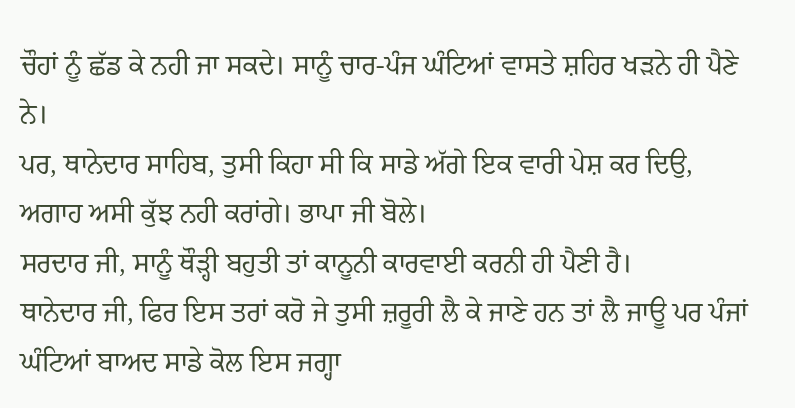ਚੌਹਾਂ ਨੂੰ ਛੱਡ ਕੇ ਨਹੀ ਜਾ ਸਕਦੇ। ਸਾਨੂੰ ਚਾਰ-ਪੰਜ ਘੰਟਿਆਂ ਵਾਸਤੇ ਸ਼ਹਿਰ ਖੜਨੇ ਹੀ ਪੈਣੇ ਨੇ।
ਪਰ, ਥਾਨੇਦਾਰ ਸਾਹਿਬ, ਤੁਸੀ ਕਿਹਾ ਸੀ ਕਿ ਸਾਡੇ ਅੱਗੇ ਇਕ ਵਾਰੀ ਪੇਸ਼ ਕਰ ਦਿਉ, ਅਗਾਹ ਅਸੀ ਕੁੱਝ ਨਹੀ ਕਰਾਂਗੇ। ਭਾਪਾ ਜੀ ਬੋਲੇ।
ਸਰਦਾਰ ਜੀ, ਸਾਨੂੰ ਥੌੜ੍ਹੀ ਬਹੁਤੀ ਤਾਂ ਕਾਨੂਨੀ ਕਾਰਵਾਈ ਕਰਨੀ ਹੀ ਪੈਣੀ ਹੈ।
ਥਾਨੇਦਾਰ ਜੀ, ਫਿਰ ਇਸ ਤਰਾਂ ਕਰੋ ਜੇ ਤੁਸੀ ਜ਼ਰੂਰੀ ਲੈ ਕੇ ਜਾਣੇ ਹਨ ਤਾਂ ਲੈ ਜਾਊ ਪਰ ਪੰਜਾਂ ਘੰਟਿਆਂ ਬਾਅਦ ਸਾਡੇ ਕੋਲ ਇਸ ਜਗ੍ਹਾ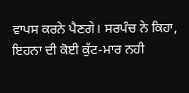ਵਾਪਸ ਕਰਨੇ ਪੈਣਗੇ। ਸਰਪੰਚ ਨੇ ਕਿਹਾ, ਇਹਨਾ ਦੀ ਕੋਈ ਕੁੱਟ-ਮਾਰ ਨਹੀ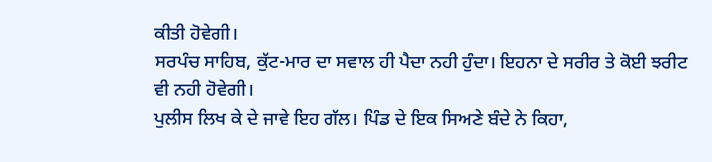ਕੀਤੀ ਹੋਵੇਗੀ।
ਸਰਪੰਚ ਸਾਹਿਬ, ਕੁੱਟ-ਮਾਰ ਦਾ ਸਵਾਲ ਹੀ ਪੈਦਾ ਨਹੀ ਹੁੰਦਾ। ਇਹਨਾ ਦੇ ਸਰੀਰ ਤੇ ਕੋਈ ਝਰੀਟ ਵੀ ਨਹੀ ਹੋਵੇਗੀ।
ਪੁਲੀਸ ਲਿਖ ਕੇ ਦੇ ਜਾਵੇ ਇਹ ਗੱਲ। ਪਿੰਡ ਦੇ ਇਕ ਸਿਅਣੇ ਬੰਦੇ ਨੇ ਕਿਹਾ,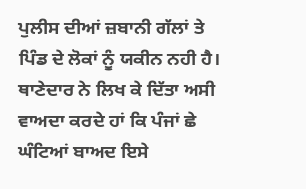ਪੁਲੀਸ ਦੀਆਂ ਜ਼ਬਾਨੀ ਗੱਲਾਂ ਤੇ ਪਿੰਡ ਦੇ ਲੋਕਾਂ ਨੂੰ ਯਕੀਨ ਨਹੀ ਹੈ।
ਥਾਣੇਦਾਰ ਨੇ ਲਿਖ ਕੇ ਦਿੱਤਾ ਅਸੀ ਵਾਅਦਾ ਕਰਦੇ ਹਾਂ ਕਿ ਪੰਜਾਂ ਛੇ ਘੰਟਿਆਂ ਬਾਅਦ ਇਸੇ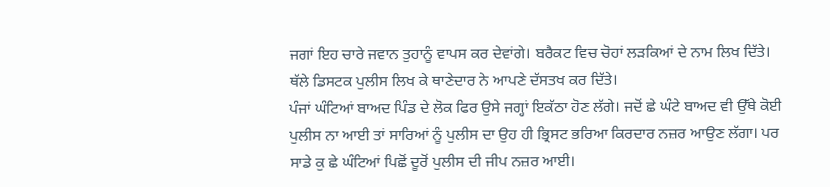ਜਗਾਂ ਇਹ ਚਾਰੇ ਜਵਾਨ ਤੁਹਾਨੂੰ ਵਾਪਸ ਕਰ ਦੇਵਾਂਗੇ। ਬਰੈਕਟ ਵਿਚ ਚੋਹਾਂ ਲੜਕਿਆਂ ਦੇ ਨਾਮ ਲਿਖ ਦਿੱਤੇ। ਥੱਲੇ ਡਿਸਟਕ ਪੁਲੀਸ ਲਿਖ ਕੇ ਥਾਣੇਦਾਰ ਨੇ ਆਪਣੇ ਦੱਸਤਖ ਕਰ ਦਿੱਤੇ।
ਪੰਜਾਂ ਘੰਟਿਆਂ ਬਾਅਦ ਪਿੰਡ ਦੇ ਲੋਕ ਫਿਰ ਉਸੇ ਜਗ੍ਹਾਂ ਇਕੱਠਾ ਹੋਣ ਲੱਗੇ। ਜਦੋਂ ਛੇ ਘੰਟੇ ਬਾਅਦ ਵੀ ਉੱਥੇ ਕੋਈ ਪੁਲੀਸ ਨਾ ਆਈ ਤਾਂ ਸਾਰਿਆਂ ਨੂੰ ਪੁਲੀਸ ਦਾ ਉਹ ਹੀ ਭ੍ਰਿਸਟ ਭਰਿਆ ਕਿਰਦਾਰ ਨਜ਼ਰ ਆਉਣ ਲੱਗਾ। ਪਰ ਸਾਡੇ ਕੁ ਛੇ ਘੰਟਿਆਂ ਪਿਛੋਂ ਦੂਰੋਂ ਪੁਲੀਸ ਦੀ ਜੀਪ ਨਜ਼ਰ ਆਈ।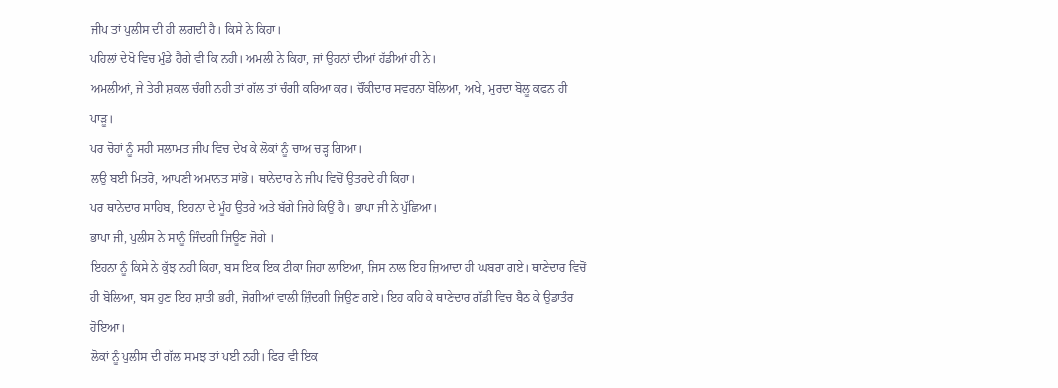ਜੀਪ ਤਾਂ ਪੁਲੀਸ ਦੀ ਹੀ ਲਗਦੀ ਹੈ। ਕਿਸੇ ਨੇ ਕਿਹਾ।
ਪਹਿਲਾਂ ਦੇਖੋ ਵਿਚ ਮੁੰਡੇ ਹੈਗੇ ਵੀ ਕਿ ਨਹੀ। ਅਮਲੀ ਨੇ ਕਿਹਾ, ਜਾਂ ਉਹਨਾਂ ਦੀਆਂ ਹੱਡੀਆਂ ਹੀ ਨੇ।
ਅਮਲੀਆਂ, ਜੇ ਤੇਰੀ ਸ਼ਕਲ ਚੰਗੀ ਨਹੀ ਤਾਂ ਗੱਲ ਤਾਂ ਚੰਗੀ ਕਰਿਆ ਕਰ। ਚੌਂਕੀਦਾਰ ਸਵਰਨਾ ਬੋਲਿਆ, ਅਖੇ, ਮੁਰਦਾ ਬੋਲੂ ਕਫਨ ਹੀ ਪਾੜੂ।
ਪਰ ਚੋਹਾਂ ਨੂੰ ਸਹੀ ਸਲਾਮਤ ਜੀਪ ਵਿਚ ਦੇਖ ਕੇ ਲੋਕਾਂ ਨੂੰ ਚਾਅ ਚੜ੍ਹ ਗਿਆ।
ਲਉ ਬਈ ਮਿਤਰੋ, ਆਪਣੀ ਅਮਾਨਤ ਸਾਂਭੋ। ਥਾਨੇਦਾਰ ਨੇ ਜੀਪ ਵਿਚੋਂ ਉਤਰਦੇ ਹੀ ਕਿਹਾ।
ਪਰ ਥਾਨੇਦਾਰ ਸਾਹਿਬ, ਇਹਨਾ ਦੇ ਮੂੰਹ ਉਤਰੇ ਅਤੇ ਬੱਗੇ ਜਿਹੇ ਕਿਉਂ ਹੈ। ਭਾਪਾ ਜੀ ਨੇ ਪੁੱਛਿਆ।
ਭਾਪਾ ਜੀ, ਪੁਲੀਸ ਨੇ ਸਾਨੂੰ ਜਿੰਦਗੀ ਜਿਊਣ ਜੋਗੇ ।
ਇਹਨਾ ਨੂੰ ਕਿਸੇ ਨੇ ਕੁੱਝ ਨਹੀ ਕਿਹਾ, ਬਸ ਇਕ ਇਕ ਟੀਕਾ ਜਿਹਾ ਲਾਇਆ, ਜਿਸ ਨਾਲ ਇਹ ਜ਼ਿਆਦਾ ਹੀ ਘਬਰਾ ਗਏ। ਥਾਣੇਦਾਰ ਵਿਚੋਂ ਹੀ ਬੋਲਿਆ, ਬਸ ਹੁਣ ਇਹ ਸ਼ਾਤੀ ਭਰੀ, ਜੋਗੀਆਂ ਵਾਲੀ ਜ਼ਿੰਦਗੀ ਜਿਉਣ ਗਏ। ਇਹ ਕਹਿ ਕੇ ਥਾਣੇਦਾਰ ਗੱਡੀ ਵਿਚ ਬੈਠ ਕੇ ਉਡਾਤੰਰ ਹੋਇਆ।
ਲੋਕਾਂ ਨੂੰ ਪੁਲੀਸ ਦੀ ਗੱਲ ਸਮਝ ਤਾਂ ਪਈ ਨਹੀ। ਫਿਰ ਵੀ ਇਕ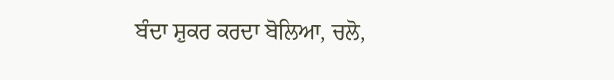ਬੰਦਾ ਸ਼ੁਕਰ ਕਰਦਾ ਬੋਲਿਆ, ਚਲੋ,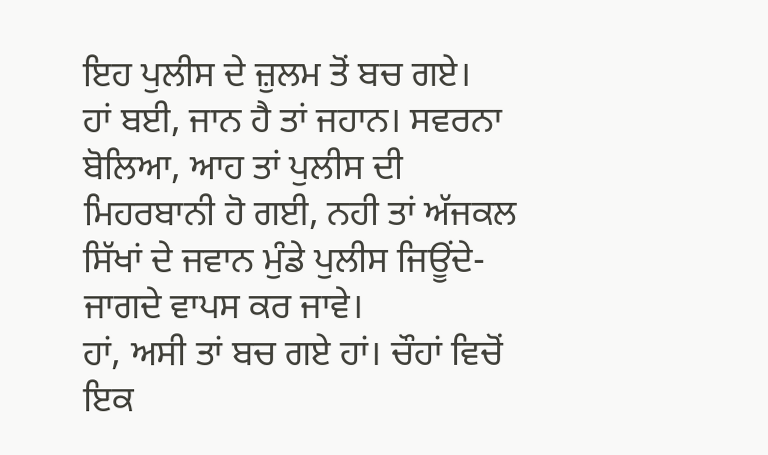ਇਹ ਪੁਲੀਸ ਦੇ ਜ਼ੁਲਮ ਤੋਂ ਬਚ ਗਏ।
ਹਾਂ ਬਈ, ਜਾਨ ਹੈ ਤਾਂ ਜਹਾਨ। ਸਵਰਨਾ ਬੋਲਿਆ, ਆਹ ਤਾਂ ਪੁਲੀਸ ਦੀ ਮਿਹਰਬਾਨੀ ਹੋ ਗਈ, ਨਹੀ ਤਾਂ ਅੱਜਕਲ ਸਿੱਖਾਂ ਦੇ ਜਵਾਨ ਮੁੰਡੇ ਪੁਲੀਸ ਜਿਊਂਦੇ-ਜਾਗਦੇ ਵਾਪਸ ਕਰ ਜਾਵੇ।
ਹਾਂ, ਅਸੀ ਤਾਂ ਬਚ ਗਏ ਹਾਂ। ਚੌਹਾਂ ਵਿਚੋਂ ਇਕ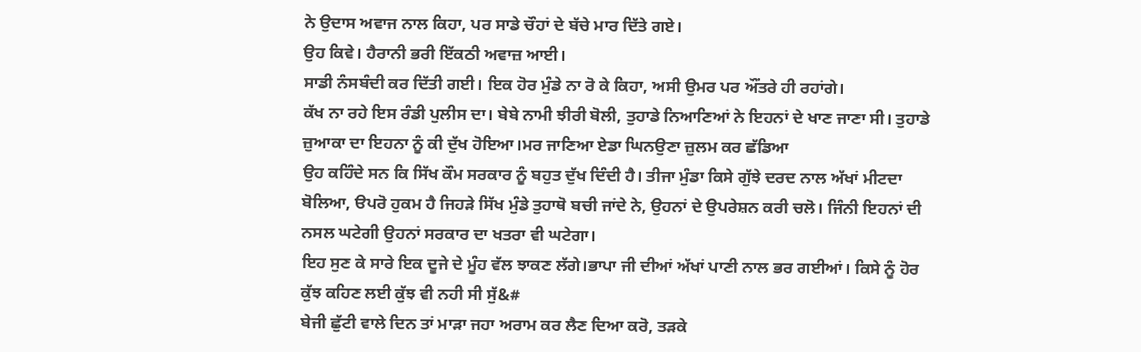ਨੇ ਉਦਾਸ ਅਵਾਜ ਨਾਲ ਕਿਹਾ, ਪਰ ਸਾਡੇ ਚੌਹਾਂ ਦੇ ਬੱਚੇ ਮਾਰ ਦਿੱਤੇ ਗਏ।
ਉਹ ਕਿਵੇ। ਹੈਰਾਨੀ ਭਰੀ ਇੱਕਠੀ ਅਵਾਜ਼ ਆਈ।
ਸਾਡੀ ਨੰਸਬੰਦੀ ਕਰ ਦਿੱਤੀ ਗਈ। ਇਕ ਹੋਰ ਮੁੰਡੇ ਨਾ ਰੋ ਕੇ ਕਿਹਾ, ਅਸੀ ਉਮਰ ਪਰ ਔਂਤਰੇ ਹੀ ਰਹਾਂਗੇ।
ਕੱਖ ਨਾ ਰਹੇ ਇਸ ਰੰਡੀ ਪੁਲੀਸ ਦਾ। ਬੇਬੇ ਨਾਮੀ ਝੀਰੀ ਬੋਲੀ, ਤੁਹਾਡੇ ਨਿਆਣਿਆਂ ਨੇ ਇਹਨਾਂ ਦੇ ਖਾਣ ਜਾਣਾ ਸੀ। ਤੁਹਾਡੇ ਜ਼ੁਆਕਾ ਦਾ ਇਹਨਾ ਨੂੰ ਕੀ ਦੁੱਖ ਹੋਇਆ।ਮਰ ਜਾਣਿਆ ਏਡਾ ਘਿਨਉਣਾ ਜ਼ੁਲਮ ਕਰ ਛੱਡਿਆ
ਉਹ ਕਹਿੰਦੇ ਸਨ ਕਿ ਸਿੱਖ ਕੌਮ ਸਰਕਾਰ ਨੂੰ ਬਹੁਤ ਦੁੱਖ ਦਿੰਦੀ ਹੈ। ਤੀਜਾ ਮੁੰਡਾ ਕਿਸੇ ਗੁੱਝੇ ਦਰਦ ਨਾਲ ਅੱਖਾਂ ਮੀਟਦਾ ਬੋਲਿਆ, ੳਪਰੋ ਹੁਕਮ ਹੈ ਜਿਹੜੇ ਸਿੱਖ ਮੁੰਡੇ ਤੁਹਾਥੋ ਬਚੀ ਜਾਂਦੇ ਨੇ, ਉਹਨਾਂ ਦੇ ਉਪਰੇਸ਼ਨ ਕਰੀ ਚਲੋ। ਜਿੰਨੀ ਇਹਨਾਂ ਦੀ ਨਸਲ ਘਟੇਗੀ ਉਹਨਾਂ ਸਰਕਾਰ ਦਾ ਖਤਰਾ ਵੀ ਘਟੇਗਾ।
ਇਹ ਸੁਣ ਕੇ ਸਾਰੇ ਇਕ ਦੂਜੇ ਦੇ ਮੂੰਹ ਵੱਲ ਝਾਕਣ ਲੱਗੇ।ਭਾਪਾ ਜੀ ਦੀਆਂ ਅੱਖਾਂ ਪਾਣੀ ਨਾਲ ਭਰ ਗਈਆਂ। ਕਿਸੇ ਨੂੰ ਹੋਰ ਕੁੱਝ ਕਹਿਣ ਲਈ ਕੁੱਝ ਵੀ ਨਹੀ ਸੀ ਸੁੱ&#
ਬੇਜੀ ਛੁੱਟੀ ਵਾਲੇ ਦਿਨ ਤਾਂ ਮਾੜਾ ਜਹਾ ਅਰਾਮ ਕਰ ਲੈਣ ਦਿਆ ਕਰੋ, ਤੜਕੇ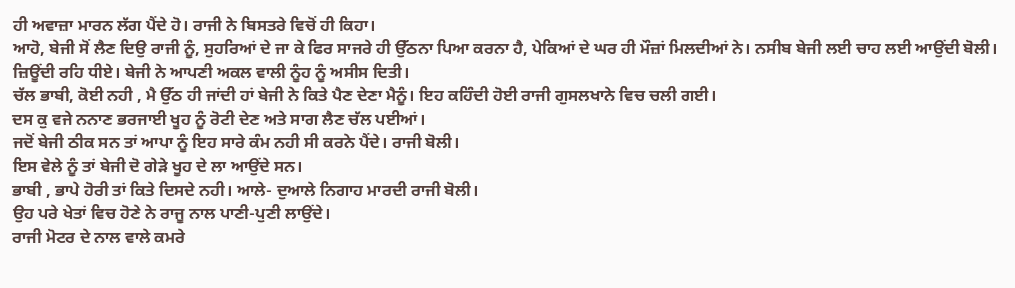ਹੀ ਅਵਾਜ਼ਾ ਮਾਰਨ ਲੱਗ ਪੈਂਦੇ ਹੋ। ਰਾਜੀ ਨੇ ਬਿਸਤਰੇ ਵਿਚੋਂ ਹੀ ਕਿਹਾ।
ਆਹੋ, ਬੇਜੀ ਸੋਂ ਲੈਣ ਦਿਉ ਰਾਜੀ ਨੂੰ, ਸੁਹਰਿਆਂ ਦੇ ਜਾ ਕੇ ਫਿਰ ਸਾਜਰੇ ਹੀ ਉੱਠਨਾ ਪਿਆ ਕਰਨਾ ਹੈ, ਪੇਕਿਆਂ ਦੇ ਘਰ ਹੀ ਮੌਜ਼ਾਂ ਮਿਲਦੀਆਂ ਨੇ। ਨਸੀਬ ਬੇਜੀ ਲਈ ਚਾਹ ਲਈ ਆਉਂਦੀ ਬੋਲੀ।
ਜ਼ਿਊਂਦੀ ਰਹਿ ਧੀਏ। ਬੇਜੀ ਨੇ ਆਪਣੀ ਅਕਲ ਵਾਲੀ ਨੂੰਹ ਨੂੰ ਅਸੀਸ ਦਿਤੀ।
ਚੱਲ ਭਾਬੀ, ਕੋਈ ਨਹੀ , ਮੈ ਉੱਠ ਹੀ ਜਾਂਦੀ ਹਾਂ ਬੇਜੀ ਨੇ ਕਿਤੇ ਪੈਣ ਦੇਣਾ ਮੈਨੂੰ। ਇਹ ਕਹਿੰਦੀ ਹੋਈ ਰਾਜੀ ਗੁਸਲਖਾਨੇ ਵਿਚ ਚਲੀ ਗਈ।
ਦਸ ਕੁ ਵਜੇ ਨਨਾਣ ਭਰਜਾਈ ਖੂਹ ਨੂੰ ਰੋਟੀ ਦੇਣ ਅਤੇ ਸਾਗ ਲੈਣ ਚੱਲ ਪਈਆਂ।
ਜਦੋਂ ਬੇਜੀ ਠੀਕ ਸਨ ਤਾਂ ਆਪਾ ਨੂੰ ਇਹ ਸਾਰੇ ਕੰਮ ਨਹੀ ਸੀ ਕਰਨੇ ਪੈਂਦੇ। ਰਾਜੀ ਬੋਲੀ।
ਇਸ ਵੇਲੇ ਨੂੰ ਤਾਂ ਬੇਜੀ ਦੋ ਗੇੜੇ ਖੂਹ ਦੇ ਲਾ ਆਉਂਦੇ ਸਨ।
ਭਾਬੀ , ਭਾਪੇ ਹੋਰੀ ਤਾਂ ਕਿਤੇ ਦਿਸਦੇ ਨਹੀ। ਆਲੇ- ਦੁਆਲੇ ਨਿਗਾਹ ਮਾਰਦੀ ਰਾਜੀ ਬੋਲੀ।
ਉਹ ਪਰੇ ਖੇਤਾਂ ਵਿਚ ਹੋਣੇ ਨੇ ਰਾਜੂ ਨਾਲ ਪਾਣੀ-ਪੁਣੀ ਲਾਉਂਦੇ।
ਰਾਜੀ ਮੋਟਰ ਦੇ ਨਾਲ ਵਾਲੇ ਕਮਰੇ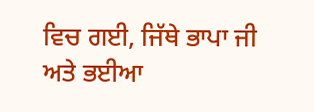ਵਿਚ ਗਈ, ਜਿੱਥੇ ਭਾਪਾ ਜੀ ਅਤੇ ਭਈਆ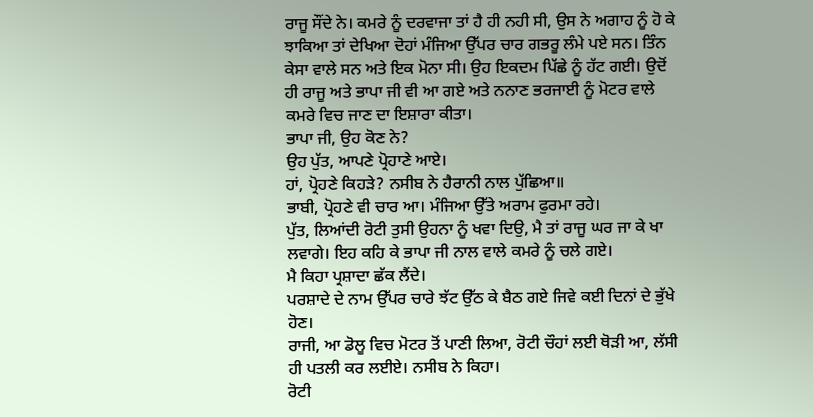ਰਾਜੂ ਸੌਂਦੇ ਨੇ। ਕਮਰੇ ਨੂੰ ਦਰਵਾਜਾ ਤਾਂ ਹੈ ਹੀ ਨਹੀ ਸੀ, ਉਸ ਨੇ ਅਗਾਹ ਨੂੰ ਹੋ ਕੇ ਝਾਕਿਆ ਤਾਂ ਦੇਖਿਆ ਦੋਹਾਂ ਮੰਜਿਆ ਉੱਪਰ ਚਾਰ ਗਭਰੂ ਲੰਮੇ ਪਏ ਸਨ। ਤਿੰਨ ਕੇਸਾ ਵਾਲੇ ਸਨ ਅਤੇ ਇਕ ਮੋਨਾ ਸੀ। ਉਹ ਇਕਦਮ ਪਿੱਛੇ ਨੂੰ ਹੱਟ ਗਈ। ਉਦੋਂ ਹੀ ਰਾਜੂ ਅਤੇ ਭਾਪਾ ਜੀ ਵੀ ਆ ਗਏ ਅਤੇ ਨਨਾਣ ਭਰਜਾਈ ਨੂੰ ਮੋਟਰ ਵਾਲੇ ਕਮਰੇ ਵਿਚ ਜਾਣ ਦਾ ਇਸ਼ਾਰਾ ਕੀਤਾ।
ਭਾਪਾ ਜੀ, ਉਹ ਕੋਣ ਨੇ?
ਉਹ ਪੁੱਤ, ਆਪਣੇ ਪ੍ਰੋਹਾਣੇ ਆਏ।
ਹਾਂ, ਪ੍ਰੋਹਣੇ ਕਿਹੜੇ? ਨਸੀਬ ਨੇ ਹੈਰਾਨੀ ਨਾਲ ਪੁੱਛਿਆ॥
ਭਾਬੀ, ਪ੍ਰੋਹਣੇ ਵੀ ਚਾਰ ਆ। ਮੰਜਿਆ ਉੱਤੇ ਅਰਾਮ ਫੁਰਮਾ ਰਹੇ।
ਪੁੱਤ, ਲਿਆਂਦੀ ਰੋਟੀ ਤੁਸੀ ਉਹਨਾ ਨੂੰ ਖਵਾ ਦਿਉ, ਮੈ ਤਾਂ ਰਾਜੂ ਘਰ ਜਾ ਕੇ ਖਾ ਲਵਾਗੇ। ਇਹ ਕਹਿ ਕੇ ਭਾਪਾ ਜੀ ਨਾਲ ਵਾਲੇ ਕਮਰੇ ਨੂੰ ਚਲੇ ਗਏ।
ਮੈ ਕਿਹਾ ਪ੍ਰਸ਼ਾਦਾ ਛੱਕ ਲੈਂਦੇ।
ਪਰਸ਼ਾਦੇ ਦੇ ਨਾਮ ਉੱਪਰ ਚਾਰੇ ਝੱਟ ਉੱਠ ਕੇ ਬੈਠ ਗਏ ਜਿਵੇ ਕਈ ਦਿਨਾਂ ਦੇ ਭੁੱਖੇ ਹੋਣ।
ਰਾਜੀ, ਆ ਡੋਲੂ ਵਿਚ ਮੋਟਰ ਤੋਂ ਪਾਣੀ ਲਿਆ, ਰੋਟੀ ਚੌਹਾਂ ਲਈ ਥੋੜੀ ਆ, ਲੱਸੀ ਹੀ ਪਤਲੀ ਕਰ ਲਈਏ। ਨਸੀਬ ਨੇ ਕਿਹਾ।
ਰੋਟੀ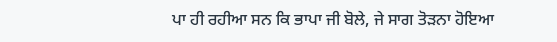ਪਾ ਹੀ ਰਹੀਆ ਸਨ ਕਿ ਭਾਪਾ ਜੀ ਬੋਲੇ, ਜੇ ਸਾਗ ਤੋੜਨਾ ਹੋਇਆ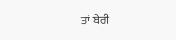ਤਾਂ ਬੇਰੀ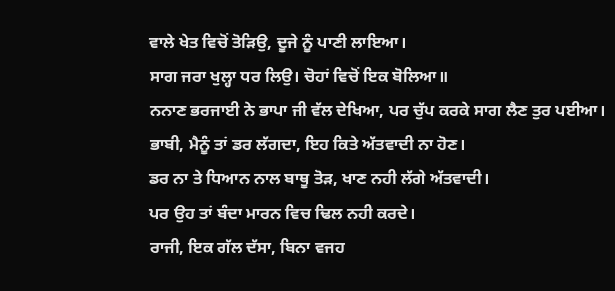ਵਾਲੇ ਖੇਤ ਵਿਚੋਂ ਤੋੜਿਉ, ਦੂਜੇ ਨੂੰ ਪਾਣੀ ਲਾਇਆ।
ਸਾਗ ਜਰਾ ਖੁਲ੍ਹਾ ਧਰ ਲਿਉ। ਚੋਹਾਂ ਵਿਚੋਂ ਇਕ ਬੋਲਿਆ॥
ਨਨਾਣ ਭਰਜਾਈ ਨੇ ਭਾਪਾ ਜੀ ਵੱਲ ਦੇਖਿਆ, ਪਰ ਚੁੱਪ ਕਰਕੇ ਸਾਗ ਲੈਣ ਤੁਰ ਪਈਆ।
ਭਾਬੀ, ਮੈਨੂੰ ਤਾਂ ਡਰ ਲੱਗਦਾ, ਇਹ ਕਿਤੇ ਅੱਤਵਾਦੀ ਨਾ ਹੋਣ।
ਡਰ ਨਾ ਤੇ ਧਿਆਨ ਨਾਲ ਬਾਥੂ ਤੋੜ, ਖਾਣ ਨਹੀ ਲੱਗੇ ਅੱਤਵਾਦੀ।
ਪਰ ਉਹ ਤਾਂ ਬੰਦਾ ਮਾਰਨ ਵਿਚ ਢਿਲ ਨਹੀ ਕਰਦੇ।
ਰਾਜੀ, ਇਕ ਗੱਲ ਦੱਸਾ, ਬਿਨਾ ਵਜਹ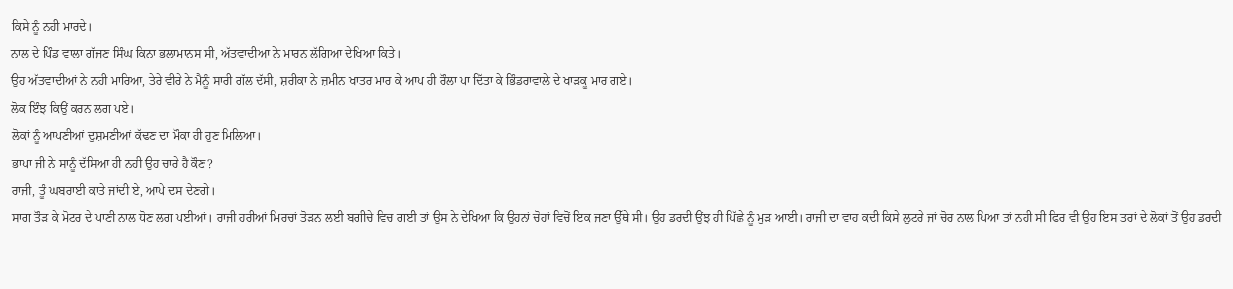ਕਿਸੇ ਨੂੰ ਨਹੀ ਮਾਰਦੇ।
ਨਾਲ ਦੇ ਪਿੰਡ ਵਾਲਾ ਗੱਜਣ ਸਿੰਘ ਕਿਨਾ ਭਲਾਮਾਨਸ ਸੀ, ਅੱਤਵਾਦੀਆ ਨੇ ਮਾਰਨ ਲੱਗਿਆ ਦੇਖਿਆ ਕਿਤੇ।
ਉਹ ਅੱਤਵਾਦੀਆਂ ਨੇ ਨਹੀ ਮਾਰਿਆ, ਤੇਰੇ ਵੀਰੇ ਨੇ ਮੈਨੂੰ ਸਾਰੀ ਗੱਲ ਦੱਸੀ, ਸ਼ਰੀਕਾ ਨੇ ਜ਼ਮੀਨ ਖਾਤਰ ਮਾਰ ਕੇ ਆਪ ਹੀ ਰੌਲਾ ਪਾ ਦਿੱਤਾ ਕੇ ਭਿੰਡਰਾਵਾਲੇ ਦੇ ਖਾੜਕੂ ਮਾਰ ਗਏ।
ਲੋਕ ਇੰਝ ਕਿਉਂ ਕਰਨ ਲਗ ਪਏ।
ਲੋਕਾਂ ਨੂੰ ਆਪਣੀਆਂ ਦੁਸ਼ਮਣੀਆਂ ਕੱਢਣ ਦਾ ਮੌਕਾ ਹੀ ਹੁਣ ਮਿਲਿਆ।
ਭਾਪਾ ਜੀ ਨੇ ਸਾਨੂੰ ਦੱਸਿਆ ਹੀ ਨਹੀ ਉਹ ਚਾਰੇ ਹੈ ਕੌਣ?
ਰਾਜੀ, ਤੂੰ ਘਬਰਾਈ ਕਾਤੇ ਜਾਂਦੀ ਏ, ਆਪੇ ਦਸ ਦੇਣਗੇ।
ਸਾਗ ਤੌੜ ਕੇ ਮੋਟਰ ਦੇ ਪਾਣੀ ਨਾਲ ਧੋਣ ਲਗ ਪਈਆਂ। ਰਾਜੀ ਹਰੀਆਂ ਮਿਰਚਾਂ ਤੋੜਨ ਲਈ ਬਗੀਚੇ ਵਿਚ ਗਈ ਤਾਂ ਉਸ ਨੇ ਦੇਖਿਆ ਕਿ ਉਹਨਾਂ ਚੋਹਾਂ ਵਿਚੋਂ ਇਕ ਜਣਾ ਉੱਥੇ ਸੀ। ਉਹ ਡਰਦੀ ਉਂਝ ਹੀ ਪਿੱਛੇ ਨੂੰ ਮੁੜ ਆਈ। ਰਾਜੀ ਦਾ ਵਾਹ ਕਦੀ ਕਿਸੇ ਲੁਟਰੇ ਜਾਂ ਚੋਰ ਨਾਲ ਪਿਆ ਤਾਂ ਨਹੀ ਸੀ ਫਿਰ ਵੀ ਉਹ ਇਸ ਤਰਾਂ ਦੇ ਲੋਕਾਂ ਤੋਂ ਉਹ ਡਰਦੀ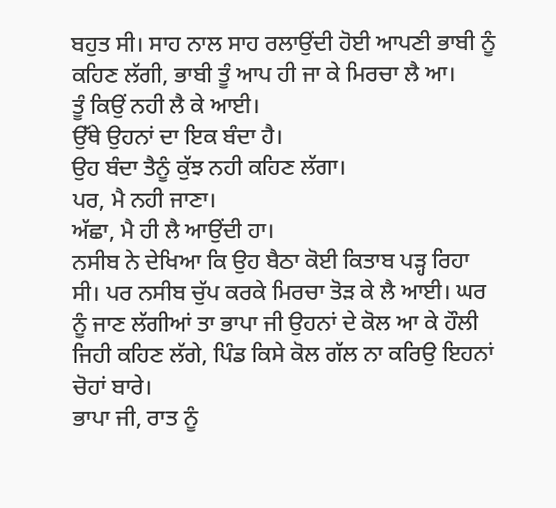ਬਹੁਤ ਸੀ। ਸਾਹ ਨਾਲ ਸਾਹ ਰਲਾਉਂਦੀ ਹੋਈ ਆਪਣੀ ਭਾਬੀ ਨੂੰ ਕਹਿਣ ਲੱਗੀ, ਭਾਬੀ ਤੂੰ ਆਪ ਹੀ ਜਾ ਕੇ ਮਿਰਚਾ ਲੈ ਆ।
ਤੂੰ ਕਿਉਂ ਨਹੀ ਲੈ ਕੇ ਆਈ।
ਉੱਥੇ ਉਹਨਾਂ ਦਾ ਇਕ ਬੰਦਾ ਹੈ।
ਉਹ ਬੰਦਾ ਤੈਨੂੰ ਕੁੱਝ ਨਹੀ ਕਹਿਣ ਲੱਗਾ।
ਪਰ, ਮੈ ਨਹੀ ਜਾਣਾ।
ਅੱਛਾ, ਮੈ ਹੀ ਲੈ ਆਉਂਦੀ ਹਾ।
ਨਸੀਬ ਨੇ ਦੇਖਿਆ ਕਿ ਉਹ ਬੈਠਾ ਕੋਈ ਕਿਤਾਬ ਪੜ੍ਹ ਰਿਹਾ ਸੀ। ਪਰ ਨਸੀਬ ਚੁੱਪ ਕਰਕੇ ਮਿਰਚਾ ਤੋੜ ਕੇ ਲੈ ਆਈ। ਘਰ ਨੂੰ ਜਾਣ ਲੱਗੀਆਂ ਤਾ ਭਾਪਾ ਜੀ ਉਹਨਾਂ ਦੇ ਕੋਲ ਆ ਕੇ ਹੌਲੀ ਜਿਹੀ ਕਹਿਣ ਲੱਗੇ, ਪਿੰਡ ਕਿਸੇ ਕੋਲ ਗੱਲ ਨਾ ਕਰਿਉ ਇਹਨਾਂ ਚੋਹਾਂ ਬਾਰੇ।
ਭਾਪਾ ਜੀ, ਰਾਤ ਨੂੰ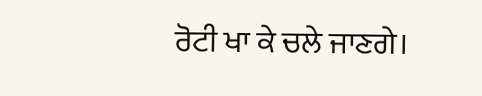ਰੋਟੀ ਖਾ ਕੇ ਚਲੇ ਜਾਣਗੇ।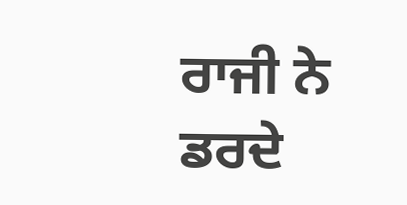ਰਾਜੀ ਨੇ ਡਰਦੇ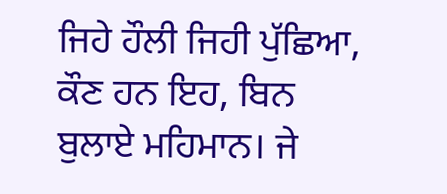ਜਿਹੇ ਹੌਲੀ ਜਿਹੀ ਪੁੱਛਿਆ, ਕੌਣ ਹਨ ਇਹ, ਬਿਨ ਬੁਲਾਏ ਮਹਿਮਾਨ। ਜੇ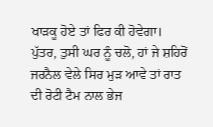ਖਾੜਕੂ ਹੋਏ ਤਾਂ ਫਿਰ ਕੀ ਹੋਵੇਗਾ।
ਪੁੱਤਰ, ਤੁਸੀ ਘਰ ਨੂੰ ਚਲੋ, ਹਾਂ ਜੇ ਸ਼ਹਿਰੋਂ ਜਰਨੈਲ ਵੇਲੇ ਸਿਰ ਮੁੜ ਆਵੇ ਤਾਂ ਰਾਤ ਦੀ ਰੋਟੀ ਟੈਮ ਨਾਲ ਭੇਜ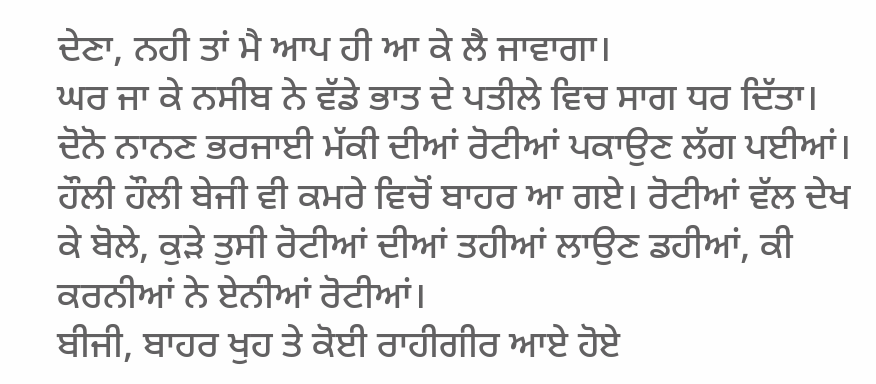ਦੇਣਾ, ਨਹੀ ਤਾਂ ਮੈ ਆਪ ਹੀ ਆ ਕੇ ਲੈ ਜਾਵਾਗਾ।
ਘਰ ਜਾ ਕੇ ਨਸੀਬ ਨੇ ਵੱਡੇ ਭਾਤ ਦੇ ਪਤੀਲੇ ਵਿਚ ਸਾਗ ਧਰ ਦਿੱਤਾ। ਦੋਨੋ ਨਾਨਣ ਭਰਜਾਈ ਮੱਕੀ ਦੀਆਂ ਰੋਟੀਆਂ ਪਕਾਉਣ ਲੱਗ ਪਈਆਂ। ਹੌਲੀ ਹੌਲੀ ਬੇਜੀ ਵੀ ਕਮਰੇ ਵਿਚੋਂ ਬਾਹਰ ਆ ਗਏ। ਰੋਟੀਆਂ ਵੱਲ ਦੇਖ ਕੇ ਬੋਲੇ, ਕੁੜੇ ਤੁਸੀ ਰੋਟੀਆਂ ਦੀਆਂ ਤਹੀਆਂ ਲਾਉਣ ਡਹੀਆਂ, ਕੀ ਕਰਨੀਆਂ ਨੇ ਏਨੀਆਂ ਰੋਟੀਆਂ।
ਬੀਜੀ, ਬਾਹਰ ਖੁਹ ਤੇ ਕੋਈ ਰਾਹੀਗੀਰ ਆਏ ਹੋਏ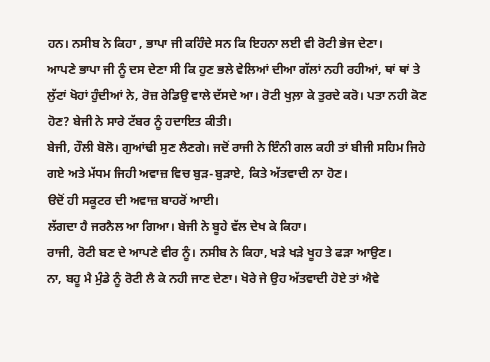ਹਨ। ਨਸੀਬ ਨੇ ਕਿਹਾ , ਭਾਪਾ ਜੀ ਕਹਿੰਦੇ ਸਨ ਕਿ ਇਹਨਾ ਲਈ ਵੀ ਰੋਟੀ ਭੇਜ ਦੇਣਾ।
ਆਪਣੇ ਭਾਪਾ ਜੀ ਨੂੰ ਦਸ ਦੇਣਾ ਸੀ ਕਿ ਹੁਣ ਭਲੇ ਵੇਲਿਆਂ ਦੀਆ ਗੱਲਾਂ ਨਹੀ ਰਹੀਆਂ, ਥਾਂ ਥਾਂ ਤੇ ਲੁੱਟਾਂ ਖੋਹਾਂ ਹੁੰਦੀਆਂ ਨੇ, ਰੋਜ਼ ਰੇਡਿਉ ਵਾਲੇ ਦੱਸਦੇ ਆ। ਰੋਟੀ ਖੁਲ਼ਾ ਕੇ ਤੁਰਦੇ ਕਰੋ। ਪਤਾ ਨਹੀ ਕੋਣ ਹੋਣ? ਬੇਜੀ ਨੇ ਸਾਰੇ ਟੱਬਰ ਨੂੰ ਹਦਾਇਤ ਕੀਤੀ।
ਬੇਜੀ, ਹੌਲੀ ਬੋਲੋ। ਗੁਆਂਢੀ ਸੁਣ ਲੈਣਗੇ। ਜਦੋਂ ਰਾਜੀ ਨੇ ਇੰਨੀ ਗਲ ਕਹੀ ਤਾਂ ਬੀਜੀ ਸਹਿਮ ਜਿਹੇ ਗਏ ਅਤੇ ਮੱਧਮ ਜਿਹੀ ਅਵਾਜ਼ ਵਿਚ ਬੁੜ-ਬੁੜਾਏ, ਕਿਤੇ ਅੱਤਵਾਦੀ ਨਾ ਹੋਣ।
ੳਦੋਂ ਹੀ ਸਕੂਟਰ ਦੀ ਅਵਾਜ਼ ਬਾਹਰੋਂ ਆਈ।
ਲੱਗਦਾ ਹੈ ਜਰਨੈਲ ਆ ਗਿਆ। ਬੇਜੀ ਨੇ ਬੂਹੇ ਵੱਲ ਦੇਖ ਕੇ ਕਿਹਾ।
ਰਾਜੀ, ਰੋਟੀ ਬਣ ਦੇ ਆਪਣੇ ਵੀਰ ਨੂੰ। ਨਸੀਬ ਨੇ ਕਿਹਾ, ਖੜੇ ਖੜੇ ਖੂਹ ਤੇ ਫੜਾ ਆਉਣ।
ਨਾ, ਬਹੂ ਮੈ ਮੁੰਡੇ ਨੂੰ ਰੋਟੀ ਲੈ ਕੇ ਨਹੀ ਜਾਣ ਦੇਣਾ। ਖੋਰੇ ਜੇ ਉਹ ਅੱਤਵਾਦੀ ਹੋਏ ਤਾਂ ਐਵੇ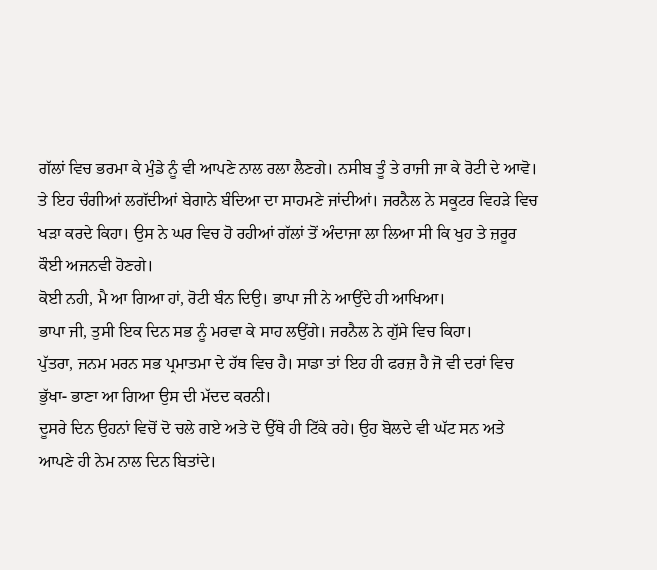ਗੱਲਾਂ ਵਿਚ ਭਰਮਾ ਕੇ ਮੁੰਡੇ ਨੂੰ ਵੀ ਆਪਣੇ ਨਾਲ ਰਲਾ ਲੈਣਗੇ। ਨਸੀਬ ਤੂੰ ਤੇ ਰਾਜੀ ਜਾ ਕੇ ਰੋਟੀ ਦੇ ਆਵੋ।
ਤੇ ਇਹ ਚੰਗੀਆਂ ਲਗੱਦੀਆਂ ਬੇਗਾਨੇ ਬੰਦਿਆ ਦਾ ਸਾਹਮਣੇ ਜਾਂਦੀਆਂ। ਜਰਨੈਲ ਨੇ ਸਕੂਟਰ ਵਿਹੜੇ ਵਿਚ ਖੜਾ ਕਰਦੇ ਕਿਹਾ। ਉਸ ਨੇ ਘਰ ਵਿਚ ਹੋ ਰਹੀਆਂ ਗੱਲਾਂ ਤੋਂ ਅੰਦਾਜਾ ਲਾ ਲਿਆ ਸੀ ਕਿ ਖੁਹ ਤੇ ਜ਼ਰੂਰ ਕੌਈ ਅਜਨਵੀ ਹੋਣਗੇ।
ਕੋਈ ਨਹੀ, ਮੈ ਆ ਗਿਆ ਹਾਂ, ਰੋਟੀ ਬੰਨ ਦਿਉ। ਭਾਪਾ ਜੀ ਨੇ ਆਉਂਦੇ ਹੀ ਆਖਿਆ।
ਭਾਪਾ ਜੀ, ਤੁਸੀ ਇਕ ਦਿਨ ਸਭ ਨੂੰ ਮਰਵਾ ਕੇ ਸਾਹ ਲਉਂਗੇ। ਜਰਨੈਲ ਨੇ ਗੁੱਸੇ ਵਿਚ ਕਿਹਾ।
ਪੁੱਤਰਾ, ਜਨਮ ਮਰਨ ਸਭ ਪ੍ਰਮਾਤਮਾ ਦੇ ਹੱਥ ਵਿਚ ਹੈ। ਸਾਡਾ ਤਾਂ ਇਹ ਹੀ ਫਰਜ਼ ਹੈ ਜੋ ਵੀ ਦਰਾਂ ਵਿਚ ਭੁੱਖਾ- ਭਾਣਾ ਆ ਗਿਆ ਉਸ ਦੀ ਮੱਦਦ ਕਰਨੀ।
ਦੂਸਰੇ ਦਿਨ ਉਹਨਾਂ ਵਿਚੋਂ ਦੋ ਚਲੇ ਗਏ ਅਤੇ ਦੋ ਉੱਥੇ ਹੀ ਟਿੱਕੇ ਰਹੇ। ਉਹ ਬੋਲਦੇ ਵੀ ਘੱਟ ਸਨ ਅਤੇ ਆਪਣੇ ਹੀ ਨੇਮ ਨਾਲ ਦਿਨ ਬਿਤਾਂਦੇ।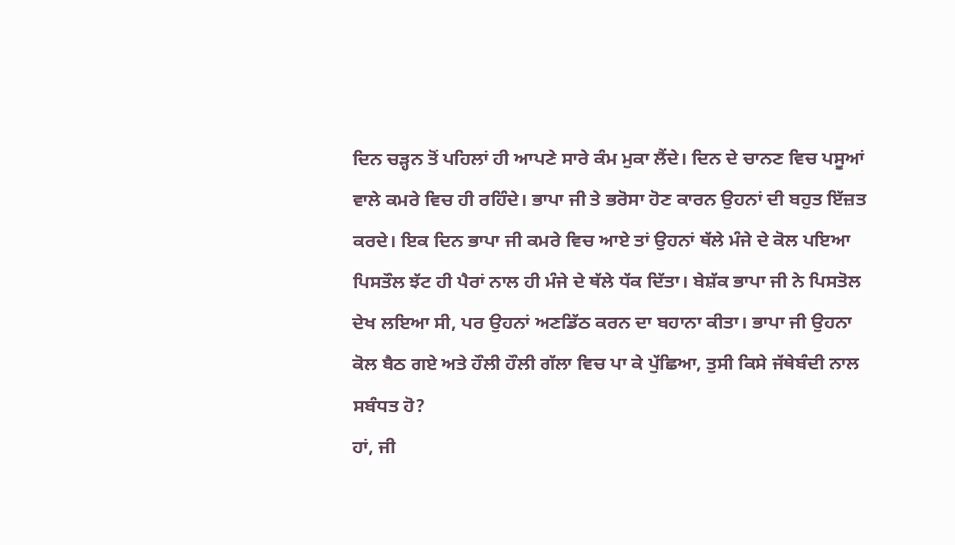ਦਿਨ ਚੜ੍ਹਨ ਤੋਂ ਪਹਿਲਾਂ ਹੀ ਆਪਣੇ ਸਾਰੇ ਕੰਮ ਮੁਕਾ ਲੈਂਦੇ। ਦਿਨ ਦੇ ਚਾਨਣ ਵਿਚ ਪਸੂਆਂ ਵਾਲੇ ਕਮਰੇ ਵਿਚ ਹੀ ਰਹਿੰਦੇ। ਭਾਪਾ ਜੀ ਤੇ ਭਰੋਸਾ ਹੋਣ ਕਾਰਨ ਉਹਨਾਂ ਦੀ ਬਹੁਤ ਇੱਜ਼ਤ ਕਰਦੇ। ਇਕ ਦਿਨ ਭਾਪਾ ਜੀ ਕਮਰੇ ਵਿਚ ਆਏ ਤਾਂ ਉਹਨਾਂ ਥੱਲੇ ਮੰਜੇ ਦੇ ਕੋਲ ਪਇਆ ਪਿਸਤੌਲ ਝੱਟ ਹੀ ਪੈਰਾਂ ਨਾਲ ਹੀ ਮੰਜੇ ਦੇ ਥੱਲੇ ਧੱਕ ਦਿੱਤਾ। ਬੇਸ਼ੱਕ ਭਾਪਾ ਜੀ ਨੇ ਪਿਸਤੋਲ ਦੇਖ ਲਇਆ ਸੀ, ਪਰ ਉਹਨਾਂ ਅਣਡਿੱਠ ਕਰਨ ਦਾ ਬਹਾਨਾ ਕੀਤਾ। ਭਾਪਾ ਜੀ ਉਹਨਾ ਕੋਲ ਬੈਠ ਗਏ ਅਤੇ ਹੌਲੀ ਹੌਲੀ ਗੱਲਾ ਵਿਚ ਪਾ ਕੇ ਪੁੱਛਿਆ, ਤੁਸੀ ਕਿਸੇ ਜੱਥੇਬੰਦੀ ਨਾਲ ਸਬੰਧਤ ਹੋ?
ਹਾਂ, ਜੀ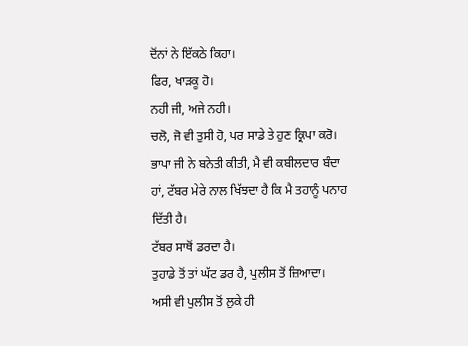ਦੋਂਨਾਂ ਨੇ ਇੱਕਠੇ ਕਿਹਾ।
ਫਿਰ, ਖਾੜਕੂ ਹੋ।
ਨਹੀ ਜੀ, ਅਜੇ ਨਹੀ।
ਚਲੋ, ਜੋ ਵੀ ਤੁਸੀ ਹੋ, ਪਰ ਸਾਡੇ ਤੇ ਹੁਣ ਕ੍ਰਿਪਾ ਕਰੋ। ਭਾਪਾ ਜੀ ਨੇ ਬਨੇਤੀ ਕੀਤੀ, ਮੈ ਵੀ ਕਬੀਲਦਾਰ ਬੰਦਾ ਹਾਂ, ਟੱਬਰ ਮੇਰੇ ਨਾਲ ਖਿੱਝਦਾ ਹੈ ਕਿ ਮੈ ਤਹਾਨੂੰ ਪਨਾਹ ਦਿੱਤੀ ਹੈ।
ਟੱਬਰ ਸਾਥੋਂ ਡਰਦਾ ਹੈ।
ਤੁਹਾਡੇ ਤੋਂ ਤਾਂ ਘੱਟ ਡਰ ਹੈ, ਪੁਲੀਸ ਤੋਂ ਜ਼ਿਆਦਾ।
ਅਸੀ ਵੀ ਪੁਲੀਸ ਤੋਂ ਲੁਕੇ ਹੀ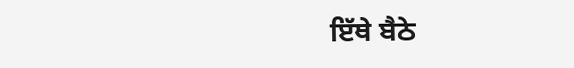ਇੱਥੇ ਬੈਠੇ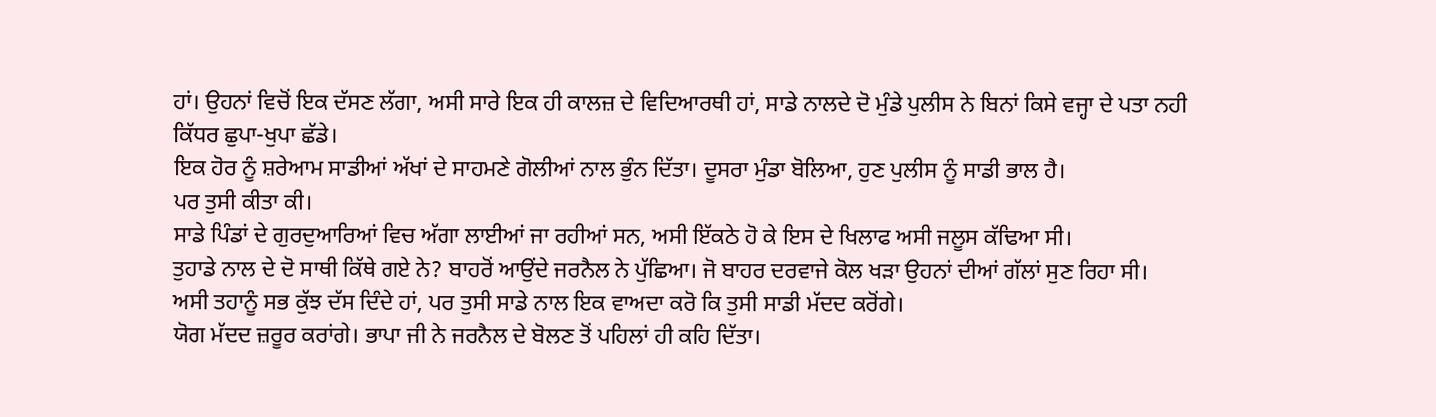ਹਾਂ। ਉਹਨਾਂ ਵਿਚੋਂ ਇਕ ਦੱਸਣ ਲੱਗਾ, ਅਸੀ ਸਾਰੇ ਇਕ ਹੀ ਕਾਲਜ਼ ਦੇ ਵਿਦਿਆਰਥੀ ਹਾਂ, ਸਾਡੇ ਨਾਲਦੇ ਦੋ ਮੁੰਡੇ ਪੁਲੀਸ ਨੇ ਬਿਨਾਂ ਕਿਸੇ ਵਜ੍ਹਾ ਦੇ ਪਤਾ ਨਹੀ ਕਿੱਧਰ ਛੁਪਾ-ਖੁਪਾ ਛੱਡੇ।
ਇਕ ਹੋਰ ਨੂੰ ਸ਼ਰੇਆਮ ਸਾਡੀਆਂ ਅੱਖਾਂ ਦੇ ਸਾਹਮਣੇ ਗੋਲੀਆਂ ਨਾਲ ਭੁੰਨ ਦਿੱਤਾ। ਦੂਸਰਾ ਮੁੰਡਾ ਬੋਲਿਆ, ਹੁਣ ਪੁਲੀਸ ਨੂੰ ਸਾਡੀ ਭਾਲ ਹੈ।
ਪਰ ਤੁਸੀ ਕੀਤਾ ਕੀ।
ਸਾਡੇ ਪਿੰਡਾਂ ਦੇ ਗੁਰਦੁਆਰਿਆਂ ਵਿਚ ਅੱਗਾ ਲਾਈਆਂ ਜਾ ਰਹੀਆਂ ਸਨ, ਅਸੀ ਇੱਕਠੇ ਹੋ ਕੇ ਇਸ ਦੇ ਖਿਲਾਫ ਅਸੀ ਜਲੂਸ ਕੱਢਿਆ ਸੀ।
ਤੁਹਾਡੇ ਨਾਲ ਦੇ ਦੋ ਸਾਥੀ ਕਿੱਥੇ ਗਏ ਨੇ? ਬਾਹਰੋਂ ਆਉਂਦੇ ਜਰਨੈਲ ਨੇ ਪੁੱਛਿਆ। ਜੋ ਬਾਹਰ ਦਰਵਾਜੇ ਕੋਲ ਖੜਾ ਉਹਨਾਂ ਦੀਆਂ ਗੱਲਾਂ ਸੁਣ ਰਿਹਾ ਸੀ।
ਅਸੀ ਤਹਾਨੂੰ ਸਭ ਕੁੱਝ ਦੱਸ ਦਿੰਦੇ ਹਾਂ, ਪਰ ਤੁਸੀ ਸਾਡੇ ਨਾਲ ਇਕ ਵਾਅਦਾ ਕਰੋ ਕਿ ਤੁਸੀ ਸਾਡੀ ਮੱਦਦ ਕਰੋਂਗੇ।
ਯੋਗ ਮੱਦਦ ਜ਼ਰੂਰ ਕਰਾਂਗੇ। ਭਾਪਾ ਜੀ ਨੇ ਜਰਨੈਲ ਦੇ ਬੋਲਣ ਤੋਂ ਪਹਿਲਾਂ ਹੀ ਕਹਿ ਦਿੱਤਾ।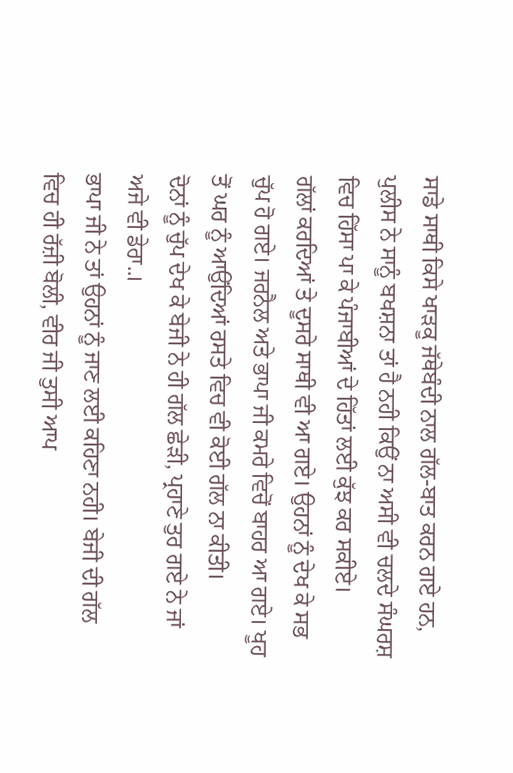ਸਾਡੇ ਸਾਥੀ ਕਿਸੇ ਖਾੜਕੂ ਜੱਥੇਬੰਦੀ ਨਾਲ ਗੱਲ-ਬਾਤ ਕਰਨ ਗਏ ਹਨ, ਪੁਲੀਸ ਨੇ ਸਾਨੂੰ ਬਖਸ਼ਨਾ ਤਾਂ ਹੈ ਨਹੀ ਕਿਉਂ ਨਾ ਅਸੀ ਵੀ ਚਲਦੇ ਸੰਘਰਸ਼ ਵਿਚ ਹਿੱਸਾ ਪਾ ਕੇ ਪੰਜਾਬੀਆਂ ਦੇ ਹਿੱਤਾਂ ਲਈ ਕੁੱਝ ਕਰ ਸਕੀਏ।
ਗੱਲਾਂ ਕਰਦਿਆਂ ਤੇ ਦੂਸਰੇ ਸਾਥੀ ਵੀ ਆ ਗਏ। ਉਹਨਾਂ ਨੂੰ ਦੇਖ ਕੇ ਸਭ ਚੁੱਪ ਹੋ ਗਏ। ਜਰਨੈਲ ਅਤੇ ਭਾਪਾ ਜੀ ਕਮਰੇ ਵਿਚੋਂ ਬਾਹਰ ਆ ਗਏ। ਖੂਹ ਤੋਂ ਘਰ ਨੂੰ ਆਉਂਦਿਆਂ ਰਸਤੇ ਵਿਚ ਵੀ ਕੋਈ ਗੱਲ ਨਾ ਕੀਤੀ।
ਦੋਨਾਂ ਨੂੰ ਚੁੱਪ ਦੇਖ ਕੇ ਬੇਜੀ ਨੇ ਹੀ ਗੱਲ ਛੇੜੀ, ਪ੍ਰਹਾਣੇ ਤੁਰ ਗਏ ਨੇ ਜਾਂ ਅਜੇ ਵੀ ਡੇਰਾ..।
ਭਾਪਾ ਜੀ ਨੇ ਤਾਂ ਉਹਨਾਂ ਨੂੰ ਜਾਣ ਲਈ ਕਹਿਣਾ ਨਹੀ। ਬੇਜੀ ਦੀ ਗੱਲ ਵਿਚ ਹੀ ਰੱਜ਼ੀ ਬੋਲੀ, ਵੀਰ ਜੀ ਤੁਸੀ ਆਪ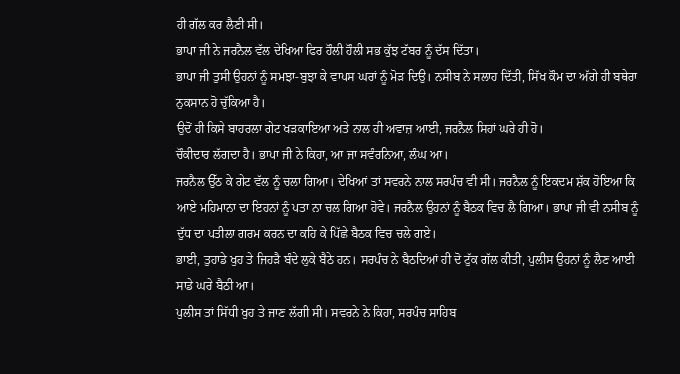ਹੀ ਗੱਲ ਕਰ ਲੈਣੀ ਸੀ।
ਭਾਪਾ ਜੀ ਨੇ ਜਰਨੈਲ ਵੱਲ ਦੇਖਿਆ ਫਿਰ ਹੌਲੀ ਹੌਲੀ ਸਭ ਕੁੱਝ ਟੱਬਰ ਨੂੰ ਦੱਸ ਦਿੱਤਾ।
ਭਾਪਾ ਜੀ ਤੁਸੀ ਉਹਨਾਂ ਨੂੰ ਸਮਝਾ-ਬੁਝਾ ਕੇ ਵਾਪਸ ਘਰਾਂ ਨੂੰ ਮੋੜ ਦਿਉ। ਨਸੀਬ ਨੇ ਸਲਾਹ ਦਿੱਤੀ, ਸਿੱਖ ਕੌਮ ਦਾ ਅੱਗੇ ਹੀ ਬਥੇਰਾ ਨੁਕਸਾਨ ਹੋ ਚੁੱਕਿਆ ਹੈ।
ਉਦੋਂ ਹੀ ਕਿਸੇ ਬਾਹਰਲਾ ਗੇਟ ਖੜਕਾਇਆ ਅਤੇ ਨਾਲ ਹੀ ਅਵਾਜ਼ ਆਈ, ਜਰਨੈਲ ਸਿਹਾਂ ਘਰੇ ਹੀ ਹੋ।
ਚੌਕੀਦਾਰ ਲੱਗਦਾ ਹੈ। ਭਾਪਾ ਜੀ ਨੇ ਕਿਹਾ, ਆ ਜਾ ਸਵੰਰਨਿਆ, ਲੰਘ ਆ।
ਜਰਨੈਲ ਉੱਠ ਕੇ ਗੇਟ ਵੱਲ ਨੂੰ ਚਲਾ ਗਿਆ। ਦੇਖਿਆਂ ਤਾਂ ਸਵਰਨੇ ਨਾਲ ਸਰਪੰਚ ਵੀ ਸੀ। ਜਰਨੈਲ ਨੂੰ ਇਕਦਮ ਸ਼ੱਕ ਹੋਇਆ ਕਿ ਆਏ ਮਹਿਮਾਨਾ ਦਾ ਇਹਨਾਂ ਨੂੰ ਪਤਾ ਨਾ ਚਲ ਗਿਆ ਹੋਵੇ। ਜਰਨੈਲ ਉਹਨਾਂ ਨੂੰ ਬੈਠਕ ਵਿਚ ਲੈ ਗਿਆ। ਭਾਪਾ ਜੀ ਵੀ ਨਸੀਬ ਨੂੰ ਦੁੱਧ ਦਾ ਪਤੀਲਾ ਗਰਮ ਕਰਨ ਦਾ ਕਹਿ ਕੇ ਪਿੱਛੇ ਬੈਠਕ ਵਿਚ ਚਲੇ ਗਏ।
ਭਾਈ, ਤੁਹਾਡੇ ਖੁਹ ਤੇ ਜਿਹੜੈ ਬੰਦੇ ਲੁਕੇ ਬੈਠੇ ਹਨ। ਸਰਪੰਚ ਨੇ ਬੈਠਦਿਆਂ ਹੀ ਦੋ ਟੁੱਕ ਗੱਲ ਕੀਤੀ, ਪੁਲੀਸ ਉਹਨਾਂ ਨੂੰ ਲੈਣ ਆਈ ਸਾਡੇ ਘਰੇ ਬੈਠੀ ਆ।
ਪੁਲੀਸ ਤਾਂ ਸਿੱਧੀ ਖੁਹ ਤੇ ਜਾਣ ਲੱਗੀ ਸੀ। ਸਵਰਨੇ ਨੇ ਕਿਹਾ, ਸਰਪੰਚ ਸਾਹਿਬ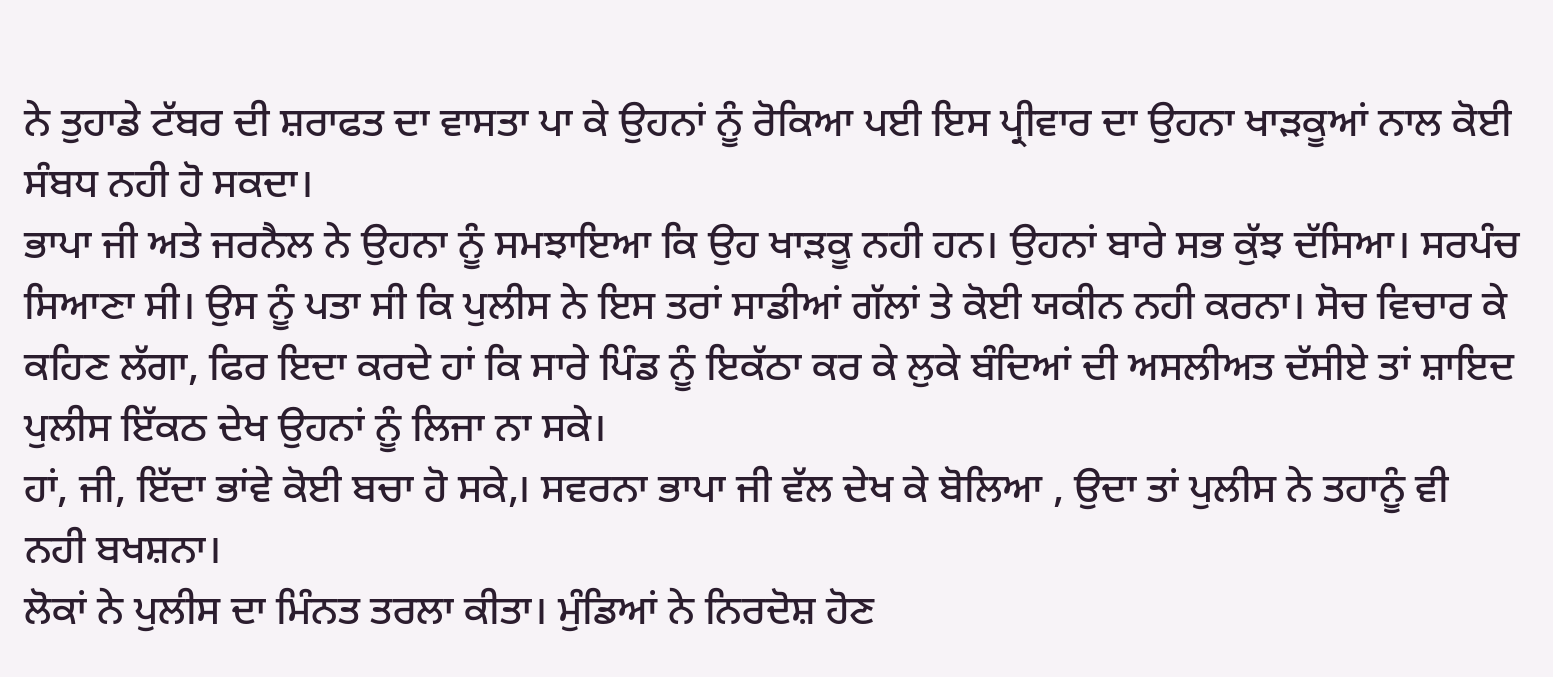ਨੇ ਤੁਹਾਡੇ ਟੱਬਰ ਦੀ ਸ਼ਰਾਫਤ ਦਾ ਵਾਸਤਾ ਪਾ ਕੇ ਉਹਨਾਂ ਨੂੰ ਰੋਕਿਆ ਪਈ ਇਸ ਪ੍ਰੀਵਾਰ ਦਾ ਉਹਨਾ ਖਾੜਕੂਆਂ ਨਾਲ ਕੋਈ ਸੰਬਧ ਨਹੀ ਹੋ ਸਕਦਾ।
ਭਾਪਾ ਜੀ ਅਤੇ ਜਰਨੈਲ ਨੇ ਉਹਨਾ ਨੂੰ ਸਮਝਾਇਆ ਕਿ ਉਹ ਖਾੜਕੂ ਨਹੀ ਹਨ। ਉਹਨਾਂ ਬਾਰੇ ਸਭ ਕੁੱਝ ਦੱਸਿਆ। ਸਰਪੰਚ ਸਿਆਣਾ ਸੀ। ਉਸ ਨੂੰ ਪਤਾ ਸੀ ਕਿ ਪੁਲੀਸ ਨੇ ਇਸ ਤਰਾਂ ਸਾਡੀਆਂ ਗੱਲਾਂ ਤੇ ਕੋਈ ਯਕੀਨ ਨਹੀ ਕਰਨਾ। ਸੋਚ ਵਿਚਾਰ ਕੇ ਕਹਿਣ ਲੱਗਾ, ਫਿਰ ਇਦਾ ਕਰਦੇ ਹਾਂ ਕਿ ਸਾਰੇ ਪਿੰਡ ਨੂੰ ਇਕੱਠਾ ਕਰ ਕੇ ਲੁਕੇ ਬੰਦਿਆਂ ਦੀ ਅਸਲੀਅਤ ਦੱਸੀਏ ਤਾਂ ਸ਼ਾਇਦ ਪੁਲੀਸ ਇੱਕਠ ਦੇਖ ਉਹਨਾਂ ਨੂੰ ਲਿਜਾ ਨਾ ਸਕੇ।
ਹਾਂ, ਜੀ, ਇੱਦਾ ਭਾਂਵੇ ਕੋਈ ਬਚਾ ਹੋ ਸਕੇ,। ਸਵਰਨਾ ਭਾਪਾ ਜੀ ਵੱਲ ਦੇਖ ਕੇ ਬੋਲਿਆ , ਉਦਾ ਤਾਂ ਪੁਲੀਸ ਨੇ ਤਹਾਨੂੰ ਵੀ ਨਹੀ ਬਖਸ਼ਨਾ।
ਲੋਕਾਂ ਨੇ ਪੁਲੀਸ ਦਾ ਮਿੰਨਤ ਤਰਲਾ ਕੀਤਾ। ਮੁੰਡਿਆਂ ਨੇ ਨਿਰਦੋਸ਼ ਹੋਣ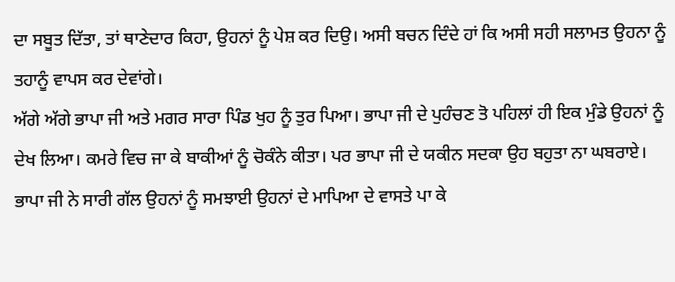ਦਾ ਸਬੂਤ ਦਿੱਤਾ, ਤਾਂ ਥਾਣੇਦਾਰ ਕਿਹਾ, ਉਹਨਾਂ ਨੂੰ ਪੇਸ਼ ਕਰ ਦਿਉ। ਅਸੀ ਬਚਨ ਦਿੰਦੇ ਹਾਂ ਕਿ ਅਸੀ ਸਹੀ ਸਲਾਮਤ ਉਹਨਾ ਨੂੰ ਤਹਾਨੂੰ ਵਾਪਸ ਕਰ ਦੇਵਾਂਗੇ।
ਅੱਗੇ ਅੱਗੇ ਭਾਪਾ ਜੀ ਅਤੇ ਮਗਰ ਸਾਰਾ ਪਿੰਡ ਖੁਹ ਨੂੰ ਤੁਰ ਪਿਆ। ਭਾਪਾ ਜੀ ਦੇ ਪੁਹੰਚਣ ਤੋ ਪਹਿਲਾਂ ਹੀ ਇਕ ਮੁੰਡੇ ਉਹਨਾਂ ਨੂੰ ਦੇਖ ਲਿਆ। ਕਮਰੇ ਵਿਚ ਜਾ ਕੇ ਬਾਕੀਆਂ ਨੂੰ ਚੋਕੰਨੇ ਕੀਤਾ। ਪਰ ਭਾਪਾ ਜੀ ਦੇ ਯਕੀਨ ਸਦਕਾ ਉਹ ਬਹੁਤਾ ਨਾ ਘਬਰਾਏ। ਭਾਪਾ ਜੀ ਨੇ ਸਾਰੀ ਗੱਲ ਉਹਨਾਂ ਨੂੰ ਸਮਝਾਈ ਉਹਨਾਂ ਦੇ ਮਾਪਿਆ ਦੇ ਵਾਸਤੇ ਪਾ ਕੇ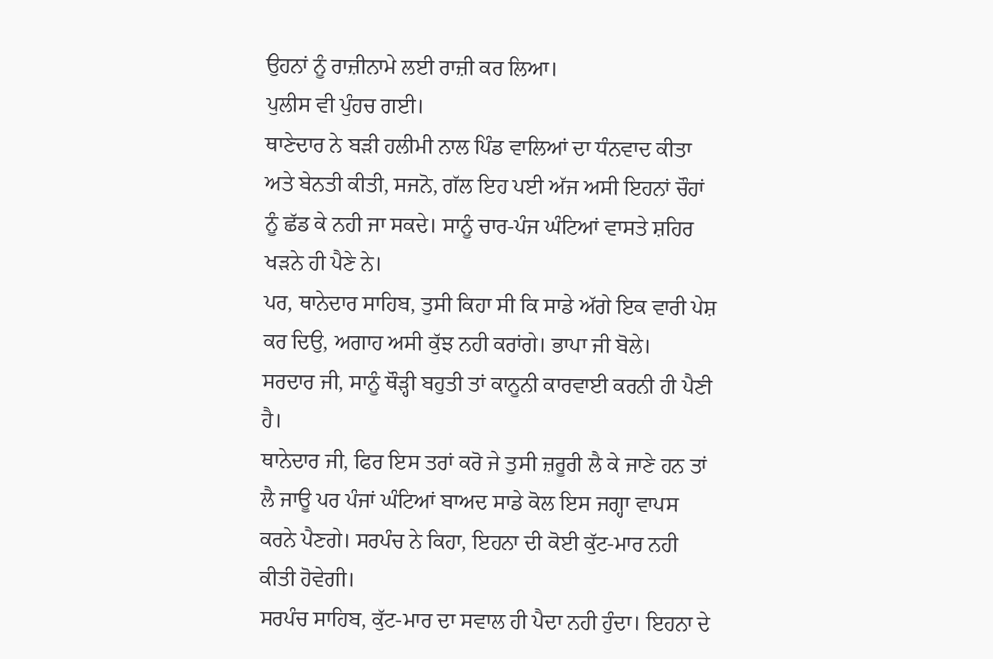ਉਹਨਾਂ ਨੂੰ ਰਾਜ਼ੀਨਾਮੇ ਲਈ ਰਾਜ਼ੀ ਕਰ ਲਿਆ।
ਪੁਲੀਸ ਵੀ ਪੁੰਹਚ ਗਈ।
ਥਾਣੇਦਾਰ ਨੇ ਬੜੀ ਹਲੀਮੀ ਨਾਲ ਪਿੰਡ ਵਾਲਿਆਂ ਦਾ ਧੰਨਵਾਦ ਕੀਤਾ ਅਤੇ ਬੇਨਤੀ ਕੀਤੀ, ਸਜਨੋ, ਗੱਲ ਇਹ ਪਈ ਅੱਜ ਅਸੀ ਇਹਨਾਂ ਚੌਹਾਂ ਨੂੰ ਛੱਡ ਕੇ ਨਹੀ ਜਾ ਸਕਦੇ। ਸਾਨੂੰ ਚਾਰ-ਪੰਜ ਘੰਟਿਆਂ ਵਾਸਤੇ ਸ਼ਹਿਰ ਖੜਨੇ ਹੀ ਪੈਣੇ ਨੇ।
ਪਰ, ਥਾਨੇਦਾਰ ਸਾਹਿਬ, ਤੁਸੀ ਕਿਹਾ ਸੀ ਕਿ ਸਾਡੇ ਅੱਗੇ ਇਕ ਵਾਰੀ ਪੇਸ਼ ਕਰ ਦਿਉ, ਅਗਾਹ ਅਸੀ ਕੁੱਝ ਨਹੀ ਕਰਾਂਗੇ। ਭਾਪਾ ਜੀ ਬੋਲੇ।
ਸਰਦਾਰ ਜੀ, ਸਾਨੂੰ ਥੌੜ੍ਹੀ ਬਹੁਤੀ ਤਾਂ ਕਾਨੂਨੀ ਕਾਰਵਾਈ ਕਰਨੀ ਹੀ ਪੈਣੀ ਹੈ।
ਥਾਨੇਦਾਰ ਜੀ, ਫਿਰ ਇਸ ਤਰਾਂ ਕਰੋ ਜੇ ਤੁਸੀ ਜ਼ਰੂਰੀ ਲੈ ਕੇ ਜਾਣੇ ਹਨ ਤਾਂ ਲੈ ਜਾਊ ਪਰ ਪੰਜਾਂ ਘੰਟਿਆਂ ਬਾਅਦ ਸਾਡੇ ਕੋਲ ਇਸ ਜਗ੍ਹਾ ਵਾਪਸ ਕਰਨੇ ਪੈਣਗੇ। ਸਰਪੰਚ ਨੇ ਕਿਹਾ, ਇਹਨਾ ਦੀ ਕੋਈ ਕੁੱਟ-ਮਾਰ ਨਹੀ ਕੀਤੀ ਹੋਵੇਗੀ।
ਸਰਪੰਚ ਸਾਹਿਬ, ਕੁੱਟ-ਮਾਰ ਦਾ ਸਵਾਲ ਹੀ ਪੈਦਾ ਨਹੀ ਹੁੰਦਾ। ਇਹਨਾ ਦੇ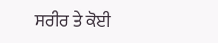ਸਰੀਰ ਤੇ ਕੋਈ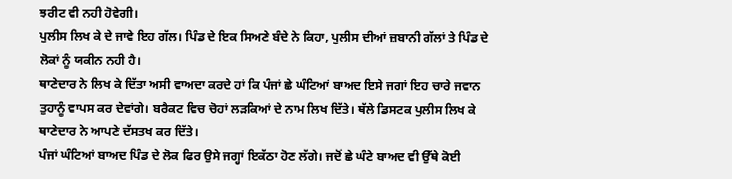ਝਰੀਟ ਵੀ ਨਹੀ ਹੋਵੇਗੀ।
ਪੁਲੀਸ ਲਿਖ ਕੇ ਦੇ ਜਾਵੇ ਇਹ ਗੱਲ। ਪਿੰਡ ਦੇ ਇਕ ਸਿਅਣੇ ਬੰਦੇ ਨੇ ਕਿਹਾ, ਪੁਲੀਸ ਦੀਆਂ ਜ਼ਬਾਨੀ ਗੱਲਾਂ ਤੇ ਪਿੰਡ ਦੇ ਲੋਕਾਂ ਨੂੰ ਯਕੀਨ ਨਹੀ ਹੈ।
ਥਾਣੇਦਾਰ ਨੇ ਲਿਖ ਕੇ ਦਿੱਤਾ ਅਸੀ ਵਾਅਦਾ ਕਰਦੇ ਹਾਂ ਕਿ ਪੰਜਾਂ ਛੇ ਘੰਟਿਆਂ ਬਾਅਦ ਇਸੇ ਜਗਾਂ ਇਹ ਚਾਰੇ ਜਵਾਨ ਤੁਹਾਨੂੰ ਵਾਪਸ ਕਰ ਦੇਵਾਂਗੇ। ਬਰੈਕਟ ਵਿਚ ਚੋਹਾਂ ਲੜਕਿਆਂ ਦੇ ਨਾਮ ਲਿਖ ਦਿੱਤੇ। ਥੱਲੇ ਡਿਸਟਕ ਪੁਲੀਸ ਲਿਖ ਕੇ ਥਾਣੇਦਾਰ ਨੇ ਆਪਣੇ ਦੱਸਤਖ ਕਰ ਦਿੱਤੇ।
ਪੰਜਾਂ ਘੰਟਿਆਂ ਬਾਅਦ ਪਿੰਡ ਦੇ ਲੋਕ ਫਿਰ ਉਸੇ ਜਗ੍ਹਾਂ ਇਕੱਠਾ ਹੋਣ ਲੱਗੇ। ਜਦੋਂ ਛੇ ਘੰਟੇ ਬਾਅਦ ਵੀ ਉੱਥੇ ਕੋਈ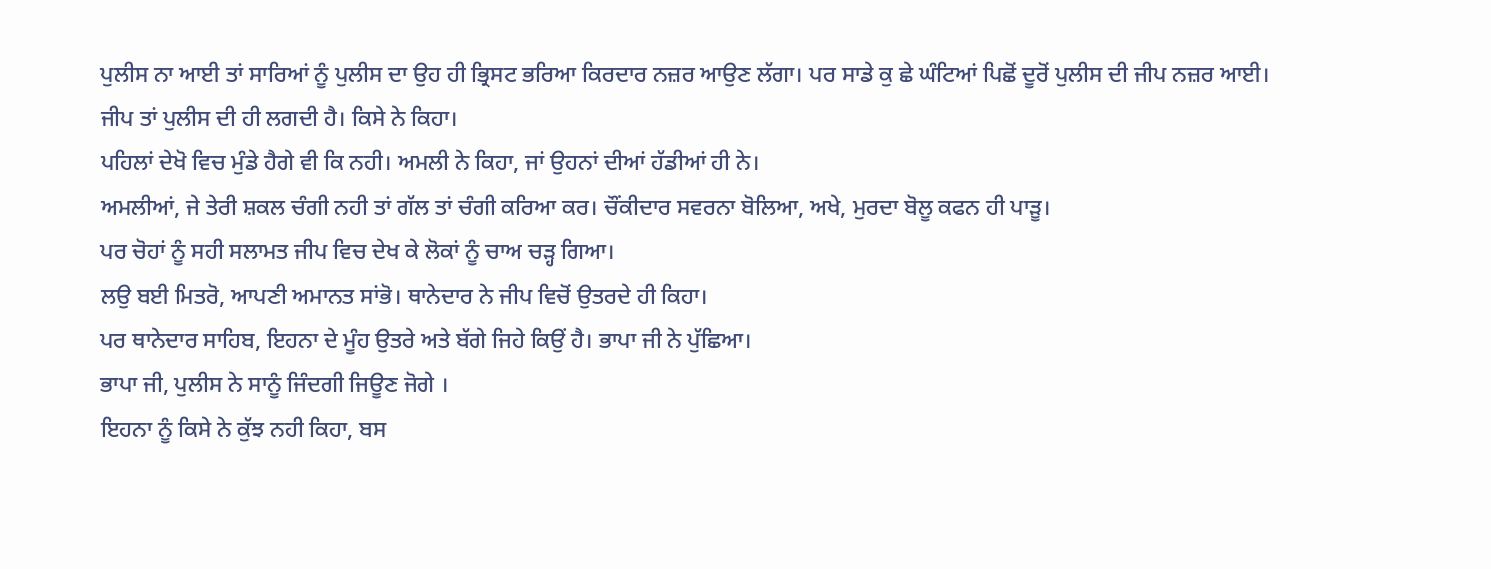ਪੁਲੀਸ ਨਾ ਆਈ ਤਾਂ ਸਾਰਿਆਂ ਨੂੰ ਪੁਲੀਸ ਦਾ ਉਹ ਹੀ ਭ੍ਰਿਸਟ ਭਰਿਆ ਕਿਰਦਾਰ ਨਜ਼ਰ ਆਉਣ ਲੱਗਾ। ਪਰ ਸਾਡੇ ਕੁ ਛੇ ਘੰਟਿਆਂ ਪਿਛੋਂ ਦੂਰੋਂ ਪੁਲੀਸ ਦੀ ਜੀਪ ਨਜ਼ਰ ਆਈ।
ਜੀਪ ਤਾਂ ਪੁਲੀਸ ਦੀ ਹੀ ਲਗਦੀ ਹੈ। ਕਿਸੇ ਨੇ ਕਿਹਾ।
ਪਹਿਲਾਂ ਦੇਖੋ ਵਿਚ ਮੁੰਡੇ ਹੈਗੇ ਵੀ ਕਿ ਨਹੀ। ਅਮਲੀ ਨੇ ਕਿਹਾ, ਜਾਂ ਉਹਨਾਂ ਦੀਆਂ ਹੱਡੀਆਂ ਹੀ ਨੇ।
ਅਮਲੀਆਂ, ਜੇ ਤੇਰੀ ਸ਼ਕਲ ਚੰਗੀ ਨਹੀ ਤਾਂ ਗੱਲ ਤਾਂ ਚੰਗੀ ਕਰਿਆ ਕਰ। ਚੌਂਕੀਦਾਰ ਸਵਰਨਾ ਬੋਲਿਆ, ਅਖੇ, ਮੁਰਦਾ ਬੋਲੂ ਕਫਨ ਹੀ ਪਾੜੂ।
ਪਰ ਚੋਹਾਂ ਨੂੰ ਸਹੀ ਸਲਾਮਤ ਜੀਪ ਵਿਚ ਦੇਖ ਕੇ ਲੋਕਾਂ ਨੂੰ ਚਾਅ ਚੜ੍ਹ ਗਿਆ।
ਲਉ ਬਈ ਮਿਤਰੋ, ਆਪਣੀ ਅਮਾਨਤ ਸਾਂਭੋ। ਥਾਨੇਦਾਰ ਨੇ ਜੀਪ ਵਿਚੋਂ ਉਤਰਦੇ ਹੀ ਕਿਹਾ।
ਪਰ ਥਾਨੇਦਾਰ ਸਾਹਿਬ, ਇਹਨਾ ਦੇ ਮੂੰਹ ਉਤਰੇ ਅਤੇ ਬੱਗੇ ਜਿਹੇ ਕਿਉਂ ਹੈ। ਭਾਪਾ ਜੀ ਨੇ ਪੁੱਛਿਆ।
ਭਾਪਾ ਜੀ, ਪੁਲੀਸ ਨੇ ਸਾਨੂੰ ਜਿੰਦਗੀ ਜਿਊਣ ਜੋਗੇ ।
ਇਹਨਾ ਨੂੰ ਕਿਸੇ ਨੇ ਕੁੱਝ ਨਹੀ ਕਿਹਾ, ਬਸ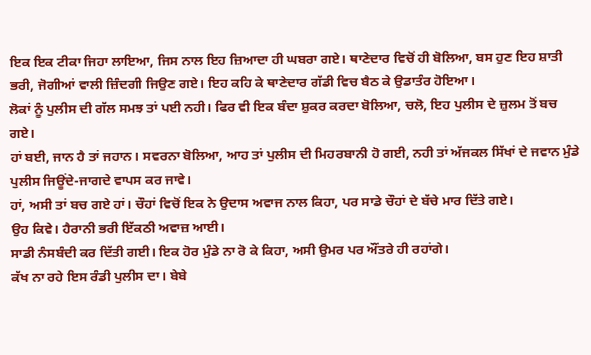ਇਕ ਇਕ ਟੀਕਾ ਜਿਹਾ ਲਾਇਆ, ਜਿਸ ਨਾਲ ਇਹ ਜ਼ਿਆਦਾ ਹੀ ਘਬਰਾ ਗਏ। ਥਾਣੇਦਾਰ ਵਿਚੋਂ ਹੀ ਬੋਲਿਆ, ਬਸ ਹੁਣ ਇਹ ਸ਼ਾਤੀ ਭਰੀ, ਜੋਗੀਆਂ ਵਾਲੀ ਜ਼ਿੰਦਗੀ ਜਿਉਣ ਗਏ। ਇਹ ਕਹਿ ਕੇ ਥਾਣੇਦਾਰ ਗੱਡੀ ਵਿਚ ਬੈਠ ਕੇ ਉਡਾਤੰਰ ਹੋਇਆ।
ਲੋਕਾਂ ਨੂੰ ਪੁਲੀਸ ਦੀ ਗੱਲ ਸਮਝ ਤਾਂ ਪਈ ਨਹੀ। ਫਿਰ ਵੀ ਇਕ ਬੰਦਾ ਸ਼ੁਕਰ ਕਰਦਾ ਬੋਲਿਆ, ਚਲੋ, ਇਹ ਪੁਲੀਸ ਦੇ ਜ਼ੁਲਮ ਤੋਂ ਬਚ ਗਏ।
ਹਾਂ ਬਈ, ਜਾਨ ਹੈ ਤਾਂ ਜਹਾਨ। ਸਵਰਨਾ ਬੋਲਿਆ, ਆਹ ਤਾਂ ਪੁਲੀਸ ਦੀ ਮਿਹਰਬਾਨੀ ਹੋ ਗਈ, ਨਹੀ ਤਾਂ ਅੱਜਕਲ ਸਿੱਖਾਂ ਦੇ ਜਵਾਨ ਮੁੰਡੇ ਪੁਲੀਸ ਜਿਊਂਦੇ-ਜਾਗਦੇ ਵਾਪਸ ਕਰ ਜਾਵੇ।
ਹਾਂ, ਅਸੀ ਤਾਂ ਬਚ ਗਏ ਹਾਂ। ਚੌਹਾਂ ਵਿਚੋਂ ਇਕ ਨੇ ਉਦਾਸ ਅਵਾਜ ਨਾਲ ਕਿਹਾ, ਪਰ ਸਾਡੇ ਚੌਹਾਂ ਦੇ ਬੱਚੇ ਮਾਰ ਦਿੱਤੇ ਗਏ।
ਉਹ ਕਿਵੇ। ਹੈਰਾਨੀ ਭਰੀ ਇੱਕਠੀ ਅਵਾਜ਼ ਆਈ।
ਸਾਡੀ ਨੰਸਬੰਦੀ ਕਰ ਦਿੱਤੀ ਗਈ। ਇਕ ਹੋਰ ਮੁੰਡੇ ਨਾ ਰੋ ਕੇ ਕਿਹਾ, ਅਸੀ ਉਮਰ ਪਰ ਔਂਤਰੇ ਹੀ ਰਹਾਂਗੇ।
ਕੱਖ ਨਾ ਰਹੇ ਇਸ ਰੰਡੀ ਪੁਲੀਸ ਦਾ। ਬੇਬੇ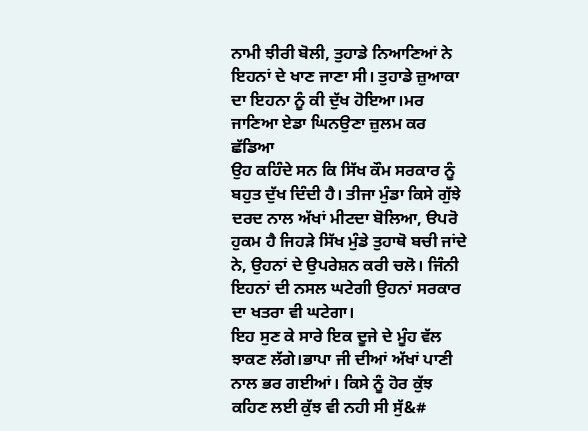ਨਾਮੀ ਝੀਰੀ ਬੋਲੀ, ਤੁਹਾਡੇ ਨਿਆਣਿਆਂ ਨੇ ਇਹਨਾਂ ਦੇ ਖਾਣ ਜਾਣਾ ਸੀ। ਤੁਹਾਡੇ ਜ਼ੁਆਕਾ ਦਾ ਇਹਨਾ ਨੂੰ ਕੀ ਦੁੱਖ ਹੋਇਆ।ਮਰ ਜਾਣਿਆ ਏਡਾ ਘਿਨਉਣਾ ਜ਼ੁਲਮ ਕਰ ਛੱਡਿਆ
ਉਹ ਕਹਿੰਦੇ ਸਨ ਕਿ ਸਿੱਖ ਕੌਮ ਸਰਕਾਰ ਨੂੰ ਬਹੁਤ ਦੁੱਖ ਦਿੰਦੀ ਹੈ। ਤੀਜਾ ਮੁੰਡਾ ਕਿਸੇ ਗੁੱਝੇ ਦਰਦ ਨਾਲ ਅੱਖਾਂ ਮੀਟਦਾ ਬੋਲਿਆ, ੳਪਰੋ ਹੁਕਮ ਹੈ ਜਿਹੜੇ ਸਿੱਖ ਮੁੰਡੇ ਤੁਹਾਥੋ ਬਚੀ ਜਾਂਦੇ ਨੇ, ਉਹਨਾਂ ਦੇ ਉਪਰੇਸ਼ਨ ਕਰੀ ਚਲੋ। ਜਿੰਨੀ ਇਹਨਾਂ ਦੀ ਨਸਲ ਘਟੇਗੀ ਉਹਨਾਂ ਸਰਕਾਰ ਦਾ ਖਤਰਾ ਵੀ ਘਟੇਗਾ।
ਇਹ ਸੁਣ ਕੇ ਸਾਰੇ ਇਕ ਦੂਜੇ ਦੇ ਮੂੰਹ ਵੱਲ ਝਾਕਣ ਲੱਗੇ।ਭਾਪਾ ਜੀ ਦੀਆਂ ਅੱਖਾਂ ਪਾਣੀ ਨਾਲ ਭਰ ਗਈਆਂ। ਕਿਸੇ ਨੂੰ ਹੋਰ ਕੁੱਝ ਕਹਿਣ ਲਈ ਕੁੱਝ ਵੀ ਨਹੀ ਸੀ ਸੁੱ&#